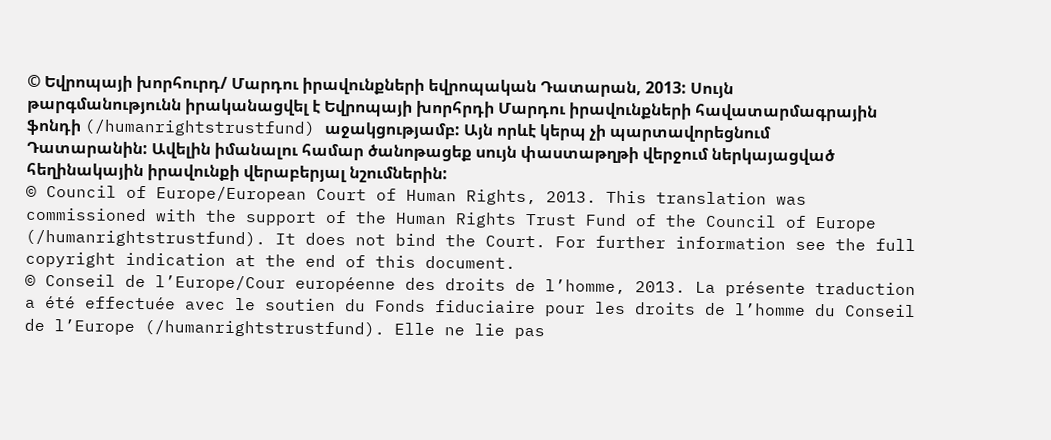© Եվրոպայի խորհուրդ/ Մարդու իրավունքների եվրոպական Դատարան, 2013: Սույն թարգմանությունն իրականացվել է Եվրոպայի խորհրդի Մարդու իրավունքների հավատարմագրային ֆոնդի (/humanrightstrustfund) աջակցությամբ: Այն որևէ կերպ չի պարտավորեցնում Դատարանին: Ավելին իմանալու համար ծանոթացեք սույն փաստաթղթի վերջում ներկայացված հեղինակային իրավունքի վերաբերյալ նշումներին:
© Council of Europe/European Court of Human Rights, 2013. This translation was commissioned with the support of the Human Rights Trust Fund of the Council of Europe (/humanrightstrustfund). It does not bind the Court. For further information see the full copyright indication at the end of this document.
© Conseil de l’Europe/Cour européenne des droits de l’homme, 2013. La présente traduction a été effectuée avec le soutien du Fonds fiduciaire pour les droits de l’homme du Conseil de l’Europe (/humanrightstrustfund). Elle ne lie pas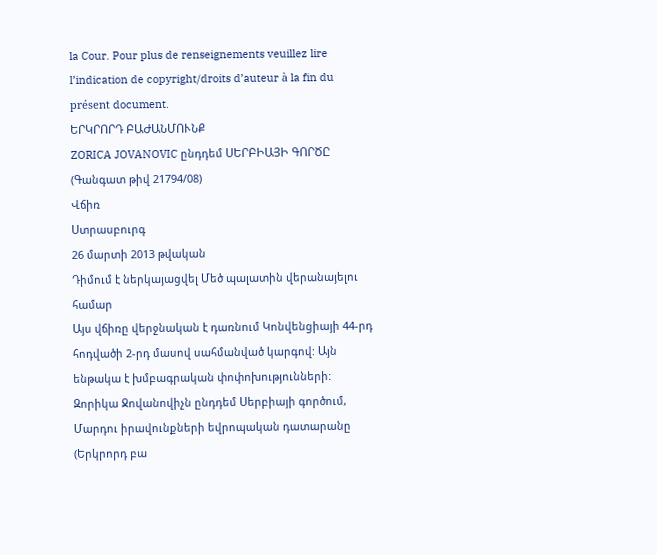la Cour. Pour plus de renseignements veuillez lire l’indication de copyright/droits d’auteur à la fin du présent document.
ԵՐԿՐՈՐԴ ԲԱԺԱՆՄՈՒՆՔ
ZORICA JOVANOVIC ընդդեմ ՍԵՐԲԻԱՅԻ ԳՈՐԾԸ
(Գանգատ թիվ 21794/08)
Վճիռ
Ստրասբուրգ
26 մարտի 2013 թվական
Դիմում է ներկայացվել Մեծ պալատին վերանայելու համար
Այս վճիռը վերջնական է դառնում Կոնվենցիայի 44-րդ հոդվածի 2-րդ մասով սահմանված կարգով: Այն ենթակա է խմբագրական փոփոխությունների:
Զորիկա Ջովանովիչն ընդդեմ Սերբիայի գործում,
Մարդու իրավունքների եվրոպական դատարանը (Երկրորդ բա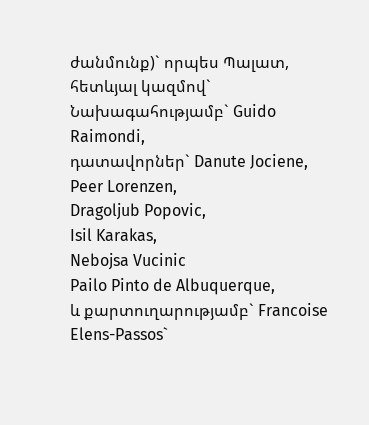ժանմունք)` որպես Պալատ, հետևյալ կազմով`
Նախագահությամբ` Guido Raimondi,
դատավորներ` Danute Jociene,
Peer Lorenzen,
Dragoljub Popovic,
Isil Karakas,
Nebojsa Vucinic
Pailo Pinto de Albuquerque,
և քարտուղարությամբ` Francoise Elens-Passos`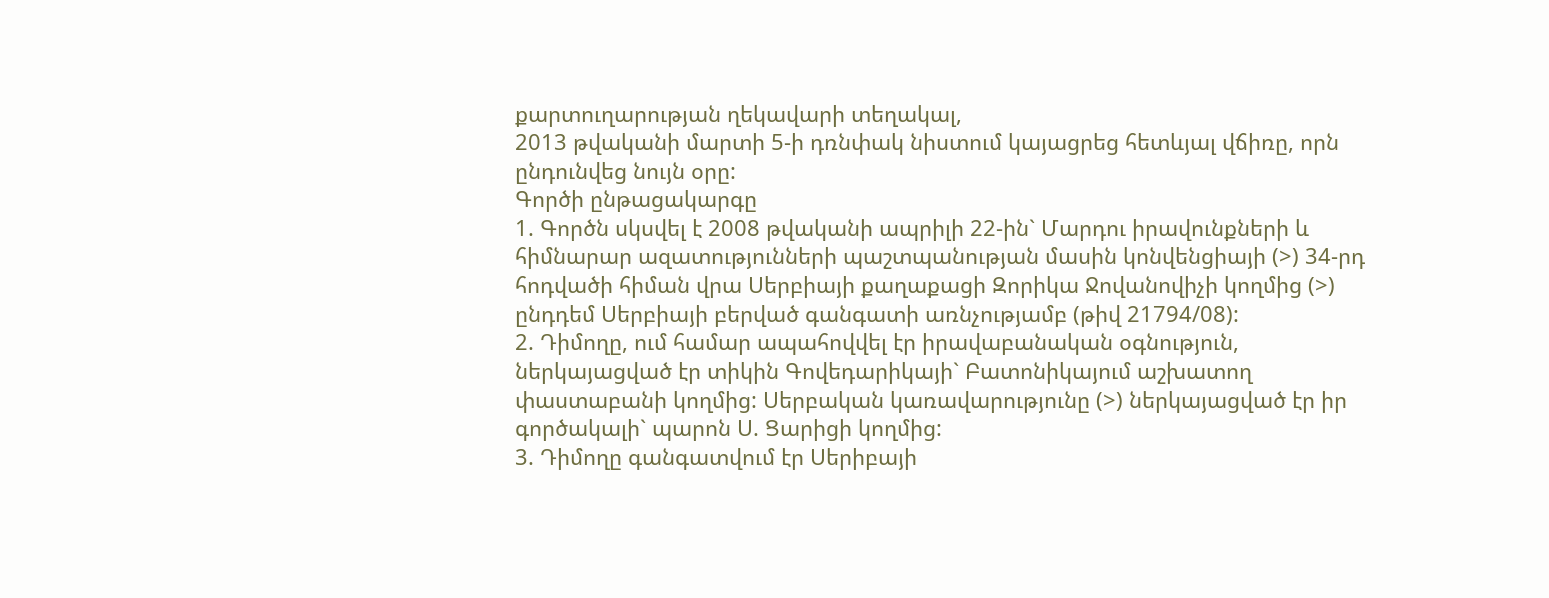քարտուղարության ղեկավարի տեղակալ,
2013 թվականի մարտի 5-ի դռնփակ նիստում կայացրեց հետևյալ վճիռը, որն ընդունվեց նույն օրը:
Գործի ընթացակարգը
1. Գործն սկսվել է 2008 թվականի ապրիլի 22-ին` Մարդու իրավունքների և հիմնարար ազատությունների պաշտպանության մասին կոնվենցիայի (>) 34-րդ հոդվածի հիման վրա Սերբիայի քաղաքացի Զորիկա Ջովանովիչի կողմից (>) ընդդեմ Սերբիայի բերված գանգատի առնչությամբ (թիվ 21794/08):
2. Դիմողը, ում համար ապահովվել էր իրավաբանական օգնություն, ներկայացված էր տիկին Գովեդարիկայի` Բատոնիկայում աշխատող փաստաբանի կողմից: Սերբական կառավարությունը (>) ներկայացված էր իր գործակալի` պարոն Ս. Ցարիցի կողմից:
3. Դիմողը գանգատվում էր Սերիբայի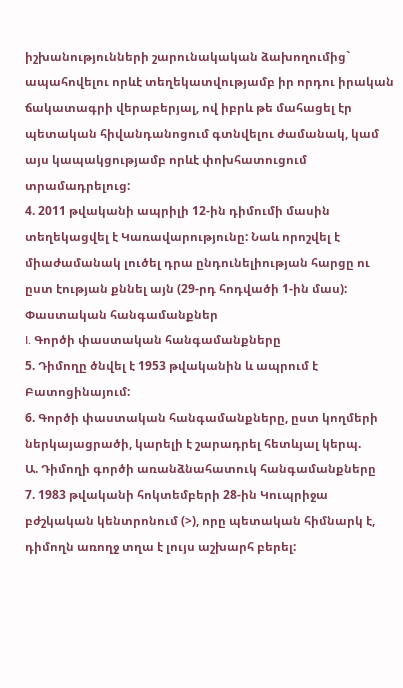իշխանությունների շարունակական ձախողումից` ապահովելու որևէ տեղեկատվությամբ իր որդու իրական ճակատագրի վերաբերյալ, ով իբրև թե մահացել էր պետական հիվանդանոցում գտնվելու ժամանակ, կամ այս կապակցությամբ որևէ փոխհատուցում տրամադրելուց:
4. 2011 թվականի ապրիլի 12-ին դիմումի մասին տեղեկացվել է Կառավարությունը: Նաև որոշվել է միաժամանակ լուծել դրա ընդունելիության հարցը ու ըստ էության քննել այն (29-րդ հոդվածի 1-ին մաս):
Փաստական հանգամանքներ
I. Գործի փաստական հանգամանքները
5. Դիմողը ծնվել է 1953 թվականին և ապրում է Բատոցինայում:
6. Գործի փաստական հանգամանքները, ըստ կողմերի ներկայացրածի, կարելի է շարադրել հետևյալ կերպ.
Ա. Դիմողի գործի առանձնահատուկ հանգամանքները
7. 1983 թվականի հոկտեմբերի 28-ին Կուպրիջա բժշկական կենտրոնում (>), որը պետական հիմնարկ է, դիմողն առողջ տղա է լույս աշխարհ բերել: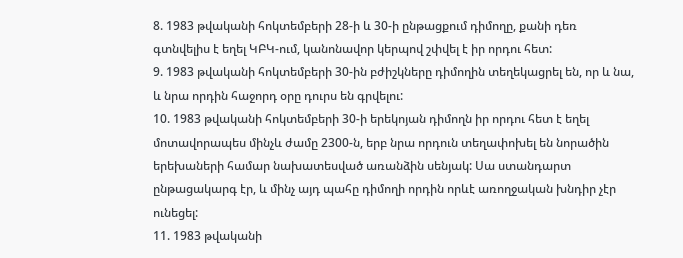8. 1983 թվականի հոկտեմբերի 28-ի և 30-ի ընթացքում դիմողը, քանի դեռ գտնվելիս է եղել ԿԲԿ-ում, կանոնավոր կերպով շփվել է իր որդու հետ:
9. 1983 թվականի հոկտեմբերի 30-ին բժիշկները դիմողին տեղեկացրել են, որ և նա, և նրա որդին հաջորդ օրը դուրս են գրվելու:
10. 1983 թվականի հոկտեմբերի 30-ի երեկոյան դիմողն իր որդու հետ է եղել մոտավորապես մինչև ժամը 2300-ն, երբ նրա որդուն տեղափոխել են նորածին երեխաների համար նախատեսված առանձին սենյակ: Սա ստանդարտ ընթացակարգ էր, և մինչ այդ պահը դիմողի որդին որևէ առողջական խնդիր չէր ունեցել:
11. 1983 թվականի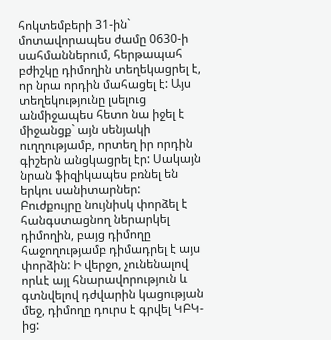հոկտեմբերի 31-ին` մոտավորապես ժամը 0630-ի սահմաններում, հերթապահ բժիշկը դիմողին տեղեկացրել է, որ նրա որդին մահացել է: Այս տեղեկությունը լսելուց անմիջապես հետո նա իջել է միջանցք` այն սենյակի ուղղությամբ, որտեղ իր որդին գիշերն անցկացրել էր: Սակայն նրան ֆիզիկապես բռնել են երկու սանիտարներ: Բուժքույրը նույնիսկ փորձել է հանգստացնող ներարկել դիմողին, բայց դիմողը հաջողությամբ դիմադրել է այս փորձին: Ի վերջո, չունենալով որևէ այլ հնարավորություն և գտնվելով դժվարին կացության մեջ, դիմողը դուրս է գրվել ԿԲԿ-ից: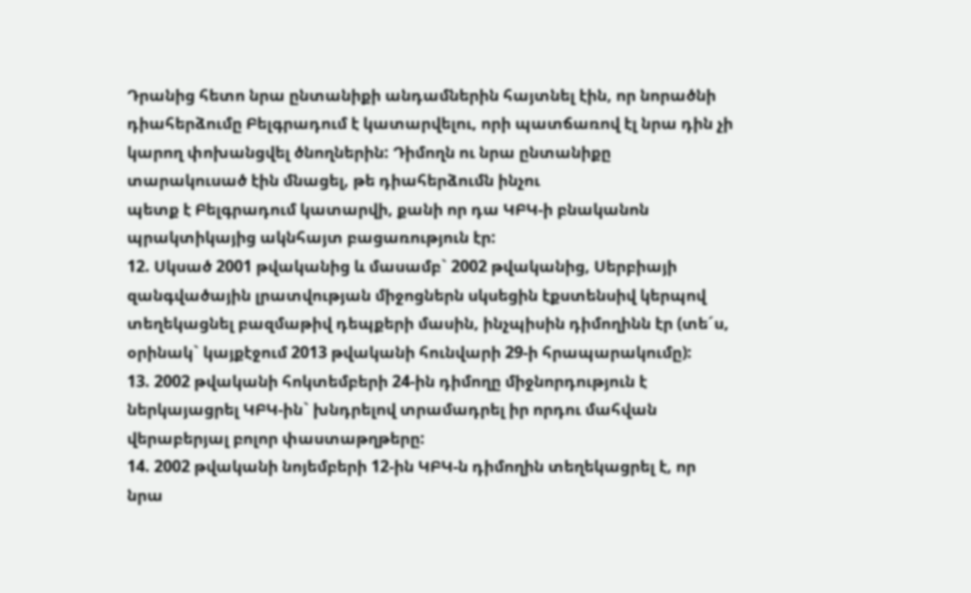Դրանից հետո նրա ընտանիքի անդամներին հայտնել էին, որ նորածնի դիահերձումը Բելգրադում է կատարվելու, որի պատճառով էլ նրա դին չի կարող փոխանցվել ծնողներին: Դիմողն ու նրա ընտանիքը տարակուսած էին մնացել, թե դիահերձումն ինչու
պետք է Բելգրադում կատարվի, քանի որ դա ԿԲԿ-ի բնականոն պրակտիկայից ակնհայտ բացառություն էր:
12. Սկսած 2001 թվականից և մասամբ` 2002 թվականից, Սերբիայի զանգվածային լրատվության միջոցներն սկսեցին էքստենսիվ կերպով տեղեկացնել բազմաթիվ դեպքերի մասին, ինչպիսին դիմողինն էր (տե´ս, օրինակ` կայքէջում 2013 թվականի հունվարի 29-ի հրապարակումը):
13. 2002 թվականի հոկտեմբերի 24-ին դիմողը միջնորդություն է ներկայացրել ԿԲԿ-ին` խնդրելով տրամադրել իր որդու մահվան վերաբերյալ բոլոր փաստաթղթերը:
14. 2002 թվականի նոյեմբերի 12-ին ԿԲԿ-ն դիմողին տեղեկացրել է, որ նրա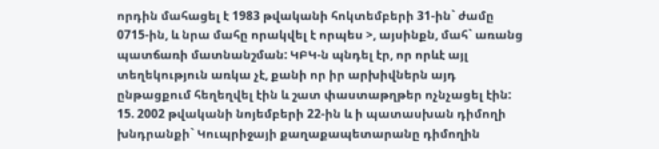որդին մահացել է 1983 թվականի հոկտեմբերի 31-ին` ժամը 0715-ին, և նրա մահը որակվել է որպես >, այսինքն, մահ` առանց պատճառի մատնանշման: ԿԲԿ-ն պնդել էր, որ որևէ այլ տեղեկություն առկա չէ, քանի որ իր արխիվներն այդ ընթացքում հեղեղվել էին և շատ փաստաթղթեր ոչնչացել էին:
15. 2002 թվականի նոյեմբերի 22-ին և ի պատասխան դիմողի խնդրանքի` Կուպրիջայի քաղաքապետարանը դիմողին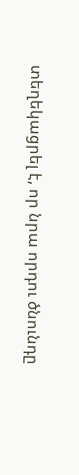տեղեկացրել է, որ նրա որդու ծնունդը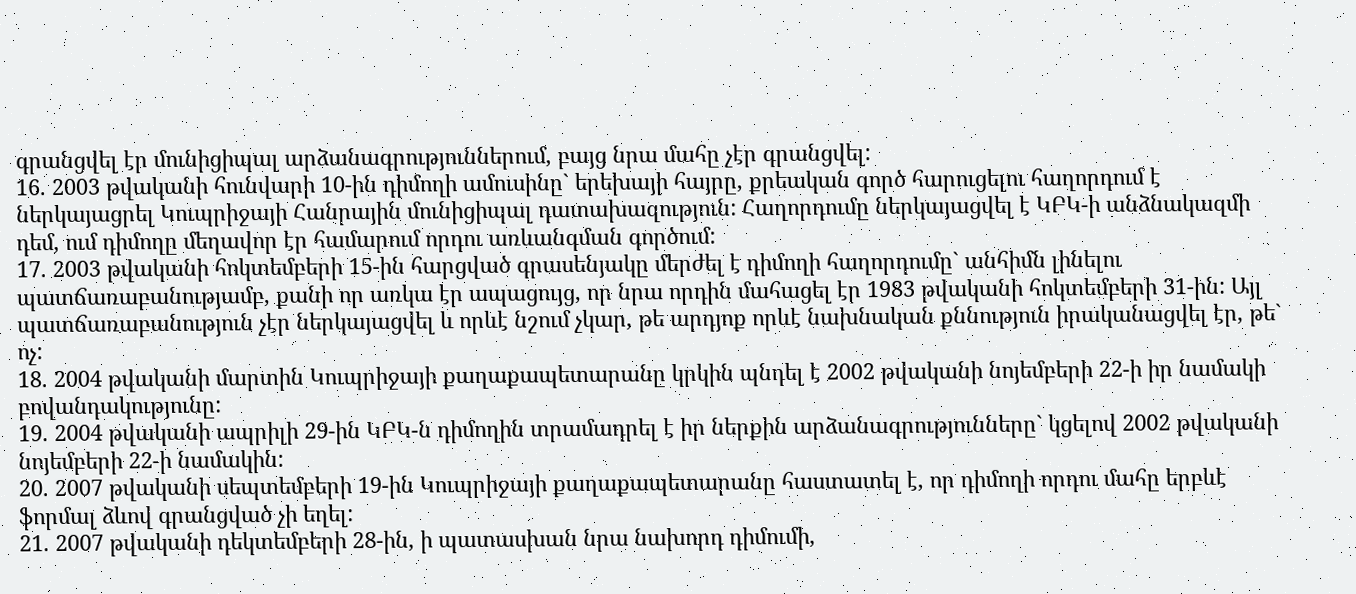գրանցվել էր մունիցիպալ արձանագրություններում, բայց նրա մահը չէր գրանցվել:
16. 2003 թվականի հունվարի 10-ին դիմողի ամուսինը` երեխայի հայրը, քրեական գործ հարուցելու հաղորդում է ներկայացրել Կուպրիջայի Հանրային մունիցիպալ դատախազություն: Հաղորդումը ներկայացվել է ԿԲԿ-ի անձնակազմի դեմ, ում դիմողը մեղավոր էր համարում որդու առևանգման գործում:
17. 2003 թվականի հոկտեմբերի 15-ին հարցված գրասենյակը մերժել է դիմողի հաղորդումը` անհիմն լինելու պատճառաբանությամբ, քանի որ առկա էր ապացույց, որ նրա որդին մահացել էր 1983 թվականի հոկտեմբերի 31-ին: Այլ պատճառաբանություն չէր ներկայացվել և որևէ նշում չկար, թե արդյոք որևէ նախնական քննություն իրականացվել էր, թե` ոչ:
18. 2004 թվականի մարտին Կուպրիջայի քաղաքապետարանը կրկին պնդել է 2002 թվականի նոյեմբերի 22-ի իր նամակի բովանդակությունը:
19. 2004 թվականի ապրիլի 29-ին ԿԲԿ-ն դիմողին տրամադրել է իր ներքին արձանագրությունները` կցելով 2002 թվականի նոյեմբերի 22-ի նամակին:
20. 2007 թվականի սեպտեմբերի 19-ին Կուպրիջայի քաղաքապետարանը հաստատել է, որ դիմողի որդու մահը երբևէ ֆորմալ ձևով գրանցված չի եղել:
21. 2007 թվականի դեկտեմբերի 28-ին, ի պատասխան նրա նախորդ դիմումի,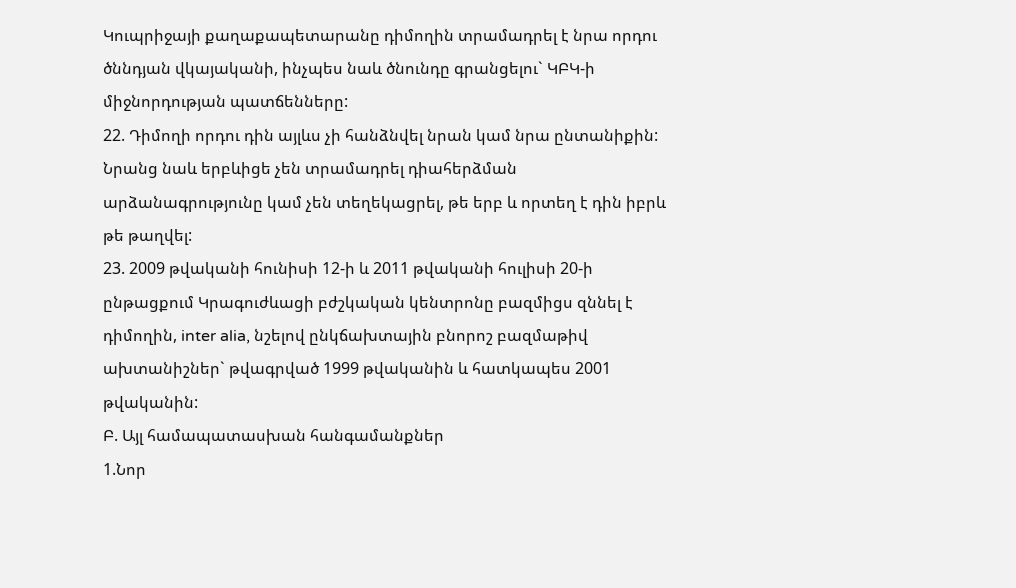Կուպրիջայի քաղաքապետարանը դիմողին տրամադրել է նրա որդու ծննդյան վկայականի, ինչպես նաև ծնունդը գրանցելու` ԿԲԿ-ի միջնորդության պատճենները:
22. Դիմողի որդու դին այլևս չի հանձնվել նրան կամ նրա ընտանիքին: Նրանց նաև երբևիցե չեն տրամադրել դիահերձման արձանագրությունը կամ չեն տեղեկացրել, թե երբ և որտեղ է դին իբրև թե թաղվել:
23. 2009 թվականի հունիսի 12-ի և 2011 թվականի հուլիսի 20-ի ընթացքում Կրագուժևացի բժշկական կենտրոնը բազմիցս զննել է դիմողին, inter alia, նշելով ընկճախտային բնորոշ բազմաթիվ ախտանիշներ` թվագրված 1999 թվականին և հատկապես 2001 թվականին:
Բ. Այլ համապատասխան հանգամանքներ
1.Նոր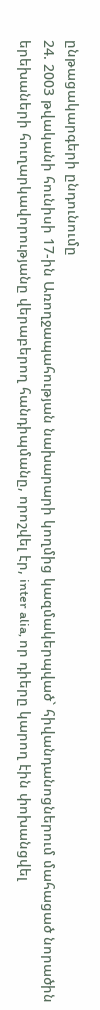ընթացակարգերի ընդունումը
24. 2003 թվականի հունիսի 17-ին Առողջապահության նախարարի կողմից կազմակերպված` հիվանդանոցներում մահացած նորածին երեխաների հուղարկավորությանը վերաբերող հանդիպմանը, որոշվել էր, inter alia, որ դիերը կարող էին փոխանցվել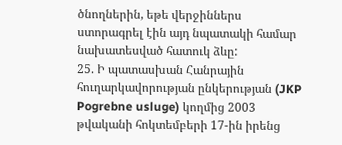ծնողներին, եթե վերջիններս ստորագրել էին այդ նպատակի համար նախատեսված հատուկ ձևը:
25. Ի պատասխան Հանրային հուղարկավորության ընկերության (JKP Pogrebne usluge) կողմից 2003 թվականի հոկտեմբերի 17-ին իրենց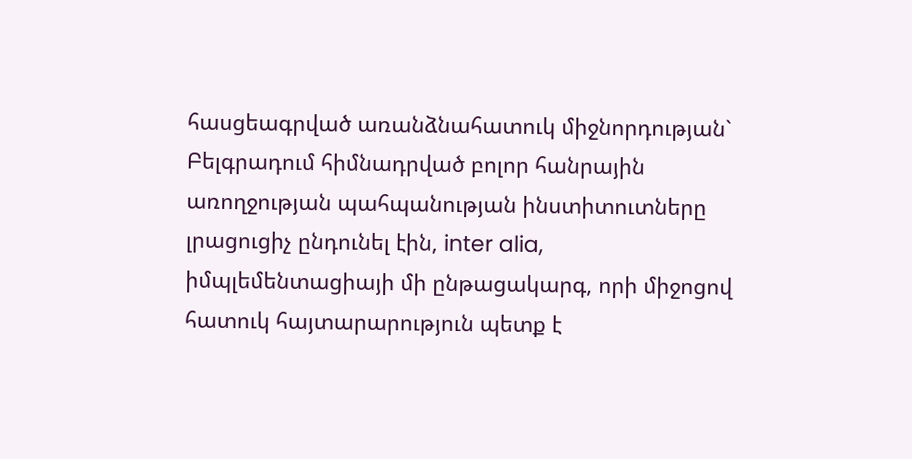հասցեագրված առանձնահատուկ միջնորդության` Բելգրադում հիմնադրված բոլոր հանրային առողջության պահպանության ինստիտուտները լրացուցիչ ընդունել էին, inter alia, իմպլեմենտացիայի մի ընթացակարգ, որի միջոցով հատուկ հայտարարություն պետք է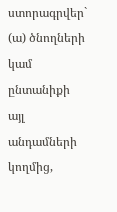ստորագրվեր` (ա) ծնողների կամ ընտանիքի այլ անդամների կողմից,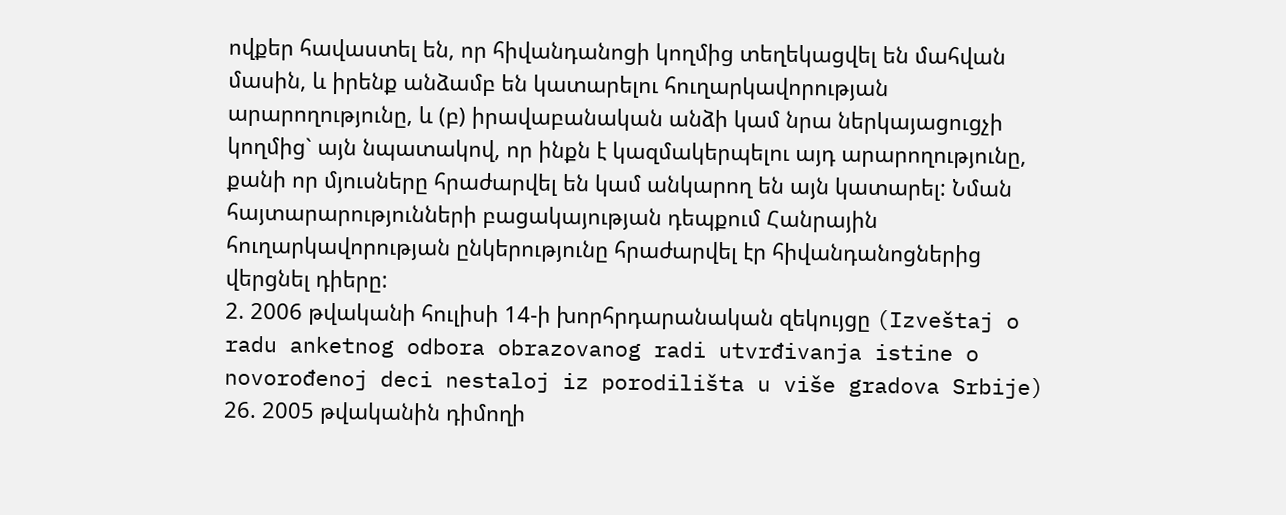ովքեր հավաստել են, որ հիվանդանոցի կողմից տեղեկացվել են մահվան մասին, և իրենք անձամբ են կատարելու հուղարկավորության արարողությունը, և (բ) իրավաբանական անձի կամ նրա ներկայացուցչի կողմից` այն նպատակով, որ ինքն է կազմակերպելու այդ արարողությունը, քանի որ մյուսները հրաժարվել են կամ անկարող են այն կատարել: Նման հայտարարությունների բացակայության դեպքում Հանրային հուղարկավորության ընկերությունը հրաժարվել էր հիվանդանոցներից վերցնել դիերը:
2. 2006 թվականի հուլիսի 14-ի խորհրդարանական զեկույցը (Izveštaj o radu anketnog odbora obrazovanog radi utvrđivanja istine o novorođenoj deci nestaloj iz porodilišta u više gradova Srbije)
26. 2005 թվականին դիմողի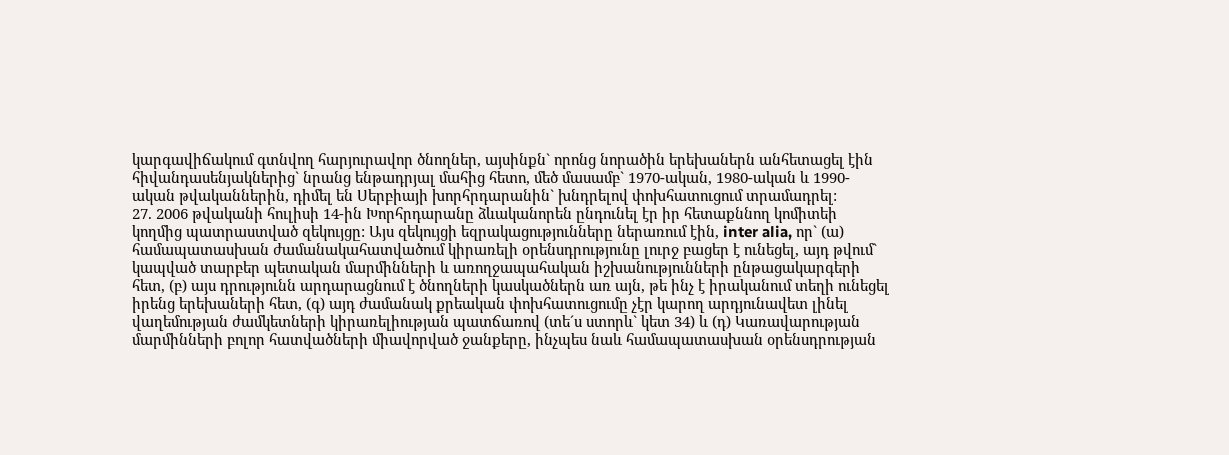կարգավիճակում գտնվող հարյուրավոր ծնողներ, այսինքն` որոնց նորածին երեխաներն անհետացել էին հիվանդասենյակներից` նրանց ենթադրյալ մահից հետո, մեծ մասամբ` 1970-ական, 1980-ական և 1990-ական թվականներին, դիմել են Սերբիայի խորհրդարանին` խնդրելով փոխհատուցում տրամադրել:
27. 2006 թվականի հուլիսի 14-ին Խորհրդարանը ձևականորեն ընդունել էր իր հետաքննող կոմիտեի կողմից պատրաստված զեկույցը: Այս զեկույցի եզրակացությունները ներառում էին, inter alia, որ` (ա) համապատասխան ժամանակահատվածում կիրառելի օրենսդրությունը լուրջ բացեր է ունեցել, այդ թվում` կապված տարբեր պետական մարմինների և առողջապահական իշխանությունների ընթացակարգերի հետ, (բ) այս դրությունն արդարացնում է ծնողների կասկածներն առ այն, թե ինչ է իրականում տեղի ունեցել իրենց երեխաների հետ, (գ) այդ ժամանակ քրեական փոխհատուցումը չէր կարող արդյունավետ լինել վաղեմության ժամկետների կիրառելիության պատճառով (տե´ս ստորև` կետ 34) և (դ) Կառավարության մարմինների բոլոր հատվածների միավորված ջանքերը, ինչպես նաև համապատասխան օրենսդրության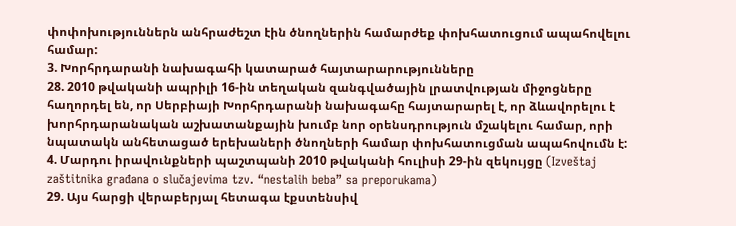փոփոխություններն անհրաժեշտ էին ծնողներին համարժեք փոխհատուցում ապահովելու համար:
3. Խորհրդարանի նախագահի կատարած հայտարարությունները
28. 2010 թվականի ապրիլի 16-ին տեղական զանգվածային լրատվության միջոցները հաղորդել են, որ Սերբիայի Խորհրդարանի նախագահը հայտարարել է, որ ձևավորելու է խորհրդարանական աշխատանքային խումբ նոր օրենսդրություն մշակելու համար, որի նպատակն անհետացած երեխաների ծնողների համար փոխհատուցման ապահովումն է:
4. Մարդու իրավունքների պաշտպանի 2010 թվականի հուլիսի 29-ին զեկույցը (Izveštaj zaštitnika građana o slučajevima tzv. “nestalih beba” sa preporukama)
29. Այս հարցի վերաբերյալ հետագա էքստենսիվ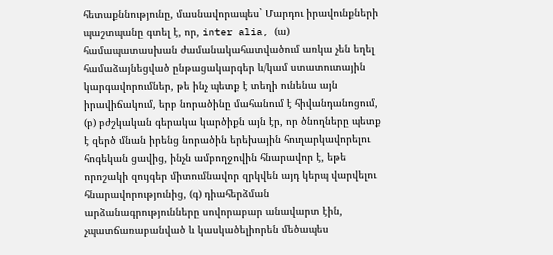հետաքննությունը, մասնավորապես` Մարդու իրավունքների պաշտպանը գտել է, որ, inter alia, (ա) համապատասխան ժամանակահատվածում առկա չեն եղել համաձայնեցված ընթացակարգեր և/կամ ստատուտային կարգավորումներ, թե ինչ պետք է տեղի ունենա այն իրավիճակում, երբ նորածինը մահանում է հիվանդանոցում, (բ) բժշկական գերակա կարծիքն այն էր, որ ծնողները պետք է զերծ մնան իրենց նորածին երեխային հուղարկավորելու հոգեկան ցավից, ինչն ամբողջովին հնարավոր է, եթե որոշակի զույգեր միտումնավոր զրկվեն այդ կերպ վարվելու հնարավորությունից, (գ) դիահերձման արձանագրությունները սովորաբար անավարտ էին, չպատճառաբանված և կասկածելիորեն մեծապես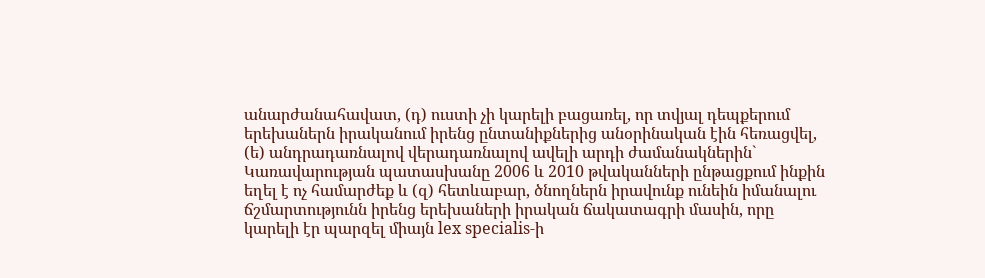անարժանահավատ, (դ) ուստի չի կարելի բացառել, որ տվյալ դեպքերում երեխաներն իրականում իրենց ընտանիքներից անօրինական էին հեռացվել, (ե) անդրադառնալով վերադառնալով ավելի արդի ժամանակներին` Կառավարության պատասխանը 2006 և 2010 թվականների ընթացքում ինքին եղել է ոչ համարժեք և (զ) հետևաբար, ծնողներն իրավունք ունեին իմանալու ճշմարտությունն իրենց երեխաների իրական ճակատագրի մասին, որը կարելի էր պարզել միայն lex specialis-ի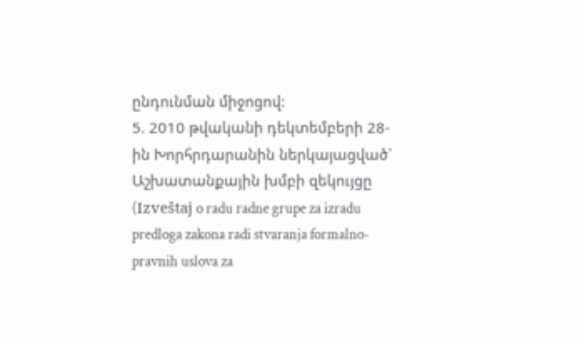ընդունման միջոցով:
5. 2010 թվականի դեկտեմբերի 28-ին Խորհրդարանին ներկայացված` Աշխատանքային խմբի զեկույցը (Izveštaj o radu radne grupe za izradu predloga zakona radi stvaranja formalno-pravnih uslova za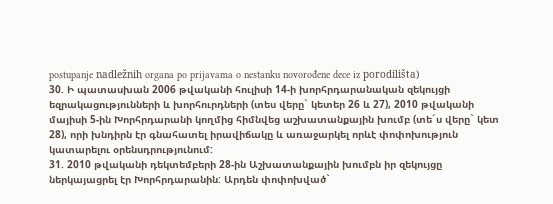postupanje nadležnih organa po prijavama o nestanku novorođene dece iz porodilišta)
30. Ի պատասխան 2006 թվականի հուլիսի 14-ի խորհրդարանական զեկույցի եզրակացությունների և խորհուրդների (տես վերը` կետեր 26 և 27), 2010 թվականի մայիսի 5-ին Խորհրդարանի կողմից հիմնվեց աշխատանքային խումբ (տե´ս վերը` կետ 28), որի խնդիրն էր գնահատել իրավիճակը և առաջարկել որևէ փոփոխություն կատարելու օրենսդրությունում:
31. 2010 թվականի դեկտեմբերի 28-ին Աշխատանքային խումբն իր զեկույցը ներկայացրել էր Խորհրդարանին: Արդեն փոփոխված`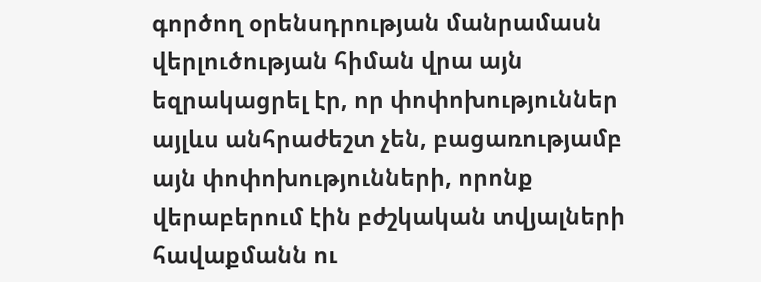գործող օրենսդրության մանրամասն վերլուծության հիման վրա այն եզրակացրել էր, որ փոփոխություններ այլևս անհրաժեշտ չեն, բացառությամբ այն փոփոխությունների, որոնք վերաբերում էին բժշկական տվյալների հավաքմանն ու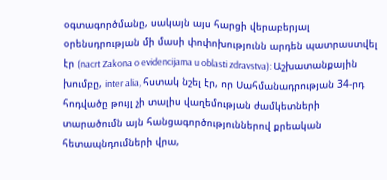օգտագործմանը, սակայն այս հարցի վերաբերյալ օրենսդրության մի մասի փոփոխությունն արդեն պատրաստվել էր (nacrt Zakona o evidencijama u oblasti zdravstva): Աշխատանքային խումբը, inter alia, հստակ նշել էր, որ Սահմանադրության 34-րդ հոդվածը թույլ չի տալիս վաղեմության ժամկետների տարածումն այն հանցագործություններով քրեական հետապնդումների վրա,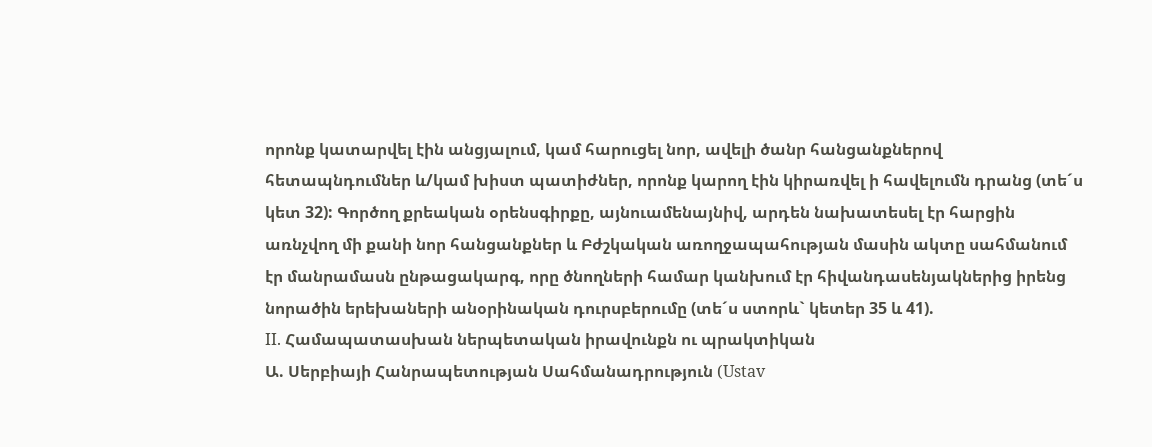որոնք կատարվել էին անցյալում, կամ հարուցել նոր, ավելի ծանր հանցանքներով հետապնդումներ և/կամ խիստ պատիժներ, որոնք կարող էին կիրառվել ի հավելումն դրանց (տե´ս կետ 32): Գործող քրեական օրենսգիրքը, այնուամենայնիվ, արդեն նախատեսել էր հարցին առնչվող մի քանի նոր հանցանքներ և Բժշկական առողջապահության մասին ակտը սահմանում էր մանրամասն ընթացակարգ, որը ծնողների համար կանխում էր հիվանդասենյակներից իրենց նորածին երեխաների անօրինական դուրսբերումը (տե´ս ստորև` կետեր 35 և 41).
II. Համապատասխան ներպետական իրավունքն ու պրակտիկան
Ա. Սերբիայի Հանրապետության Սահմանադրություն (Ustav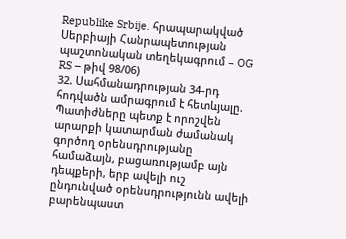Republike Srbije. հրապարակված Սերբիայի Հանրապետության պաշտոնական տեղեկագրում – OG RS – թիվ 98/06)
32. Սահմանադրության 34-րդ հոդվածն ամրագրում է հետևյալը.
Պատիժները պետք է որոշվեն արարքի կատարման ժամանակ գործող օրենսդրությանը համաձայն, բացառությամբ այն դեպքերի, երբ ավելի ուշ ընդունված օրենսդրությունն ավելի բարենպաստ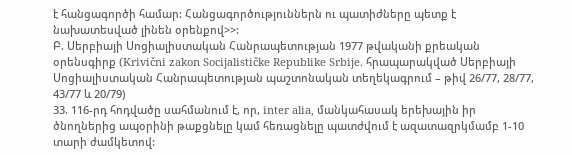է հանցագործի համար: Հանցագործություններն ու պատիժները պետք է նախատեսված լինեն օրենքով>>:
Բ. Սերբիայի Սոցիալիստական Հանրապետության 1977 թվականի քրեական օրենսգիրք (Krivični zakon Socijalističke Republike Srbije. հրապարակված Սերբիայի Սոցիալիստական Հանրապետության պաշտոնական տեղեկագրում – թիվ 26/77, 28/77, 43/77 և 20/79)
33. 116-րդ հոդվածը սահմանում է, որ, inter alia, մանկահասակ երեխային իր ծնողներից ապօրինի թաքցնելը կամ հեռացնելը պատժվում է ազատազրկմամբ 1-10 տարի ժամկետով: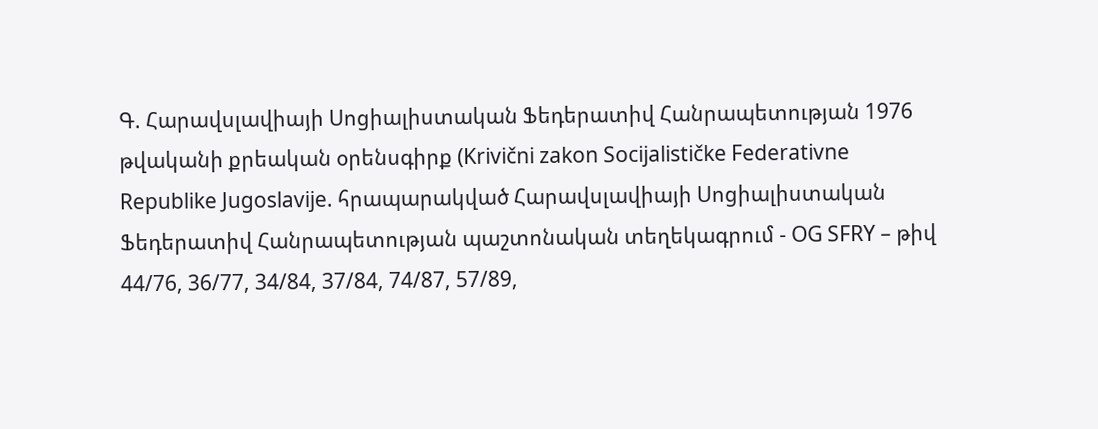Գ. Հարավսլավիայի Սոցիալիստական Ֆեդերատիվ Հանրապետության 1976 թվականի քրեական օրենսգիրք (Krivični zakon Socijalističke Federativne Republike Jugoslavije. հրապարակված Հարավսլավիայի Սոցիալիստական Ֆեդերատիվ Հանրապետության պաշտոնական տեղեկագրում - OG SFRY – թիվ 44/76, 36/77, 34/84, 37/84, 74/87, 57/89,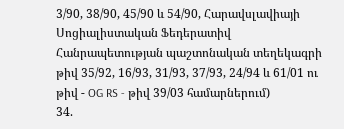3/90, 38/90, 45/90 և 54/90, Հարավսլավիայի Սոցիալիստական Ֆեդերատիվ Հանրապետության պաշտոնական տեղեկագրի թիվ 35/92, 16/93, 31/93, 37/93, 24/94 և 61/01 ու թիվ - OG RS - թիվ 39/03 համարներում)
34.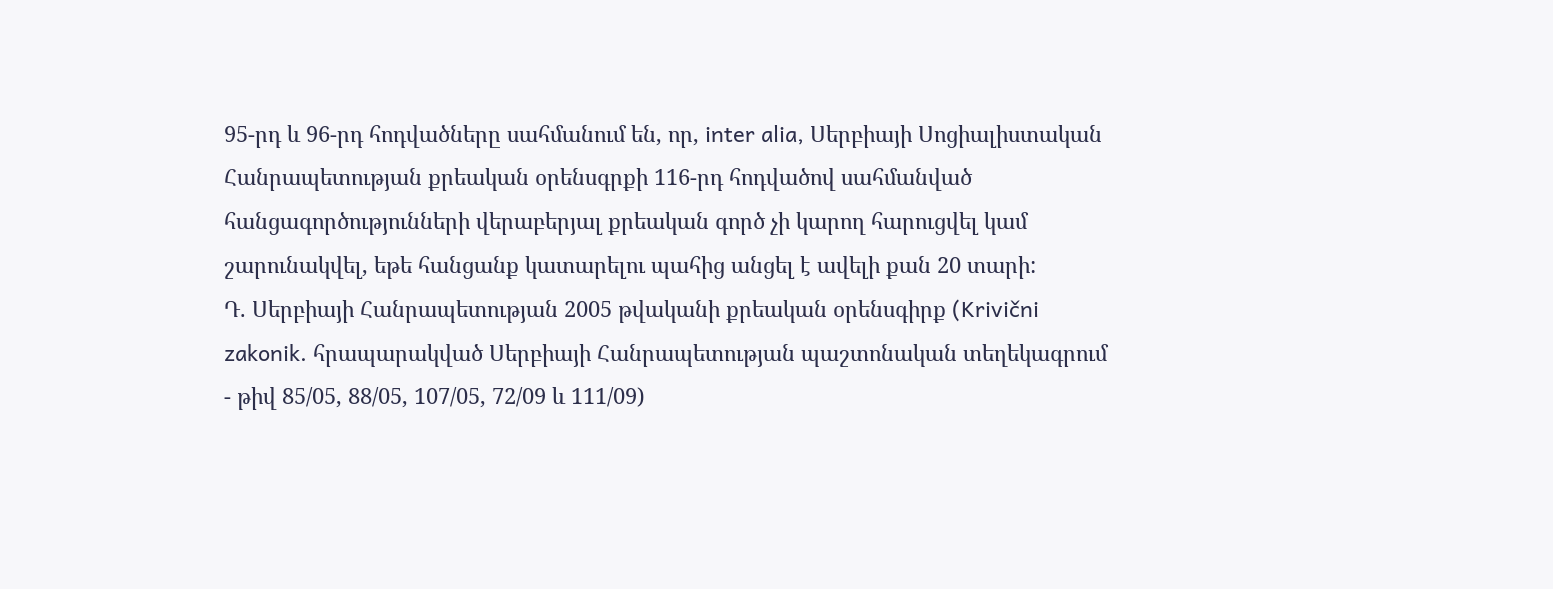95-րդ և 96-րդ հոդվածները սահմանում են, որ, inter alia, Սերբիայի Սոցիալիստական Հանրապետության քրեական օրենսգրքի 116-րդ հոդվածով սահմանված հանցագործությունների վերաբերյալ քրեական գործ չի կարող հարուցվել կամ շարունակվել, եթե հանցանք կատարելու պահից անցել է ավելի քան 20 տարի:
Դ. Սերբիայի Հանրապետության 2005 թվականի քրեական օրենսգիրք (Krivični zakonik. հրապարակված Սերբիայի Հանրապետության պաշտոնական տեղեկագրում - թիվ 85/05, 88/05, 107/05, 72/09 և 111/09)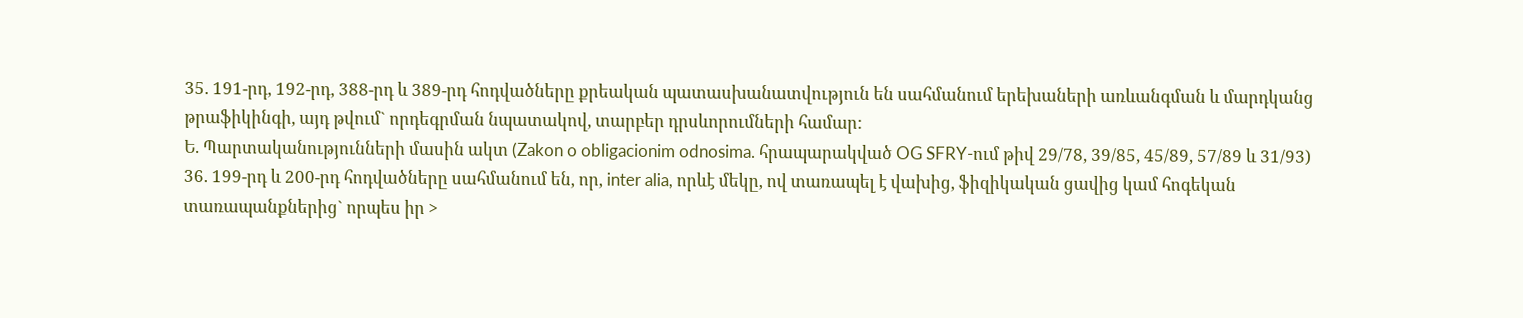35. 191-րդ, 192-րդ, 388-րդ և 389-րդ հոդվածները քրեական պատասխանատվություն են սահմանում երեխաների առևանգման և մարդկանց թրաֆիկինգի, այդ թվում` որդեգրման նպատակով, տարբեր դրսևորումների համար:
Ե. Պարտականությունների մասին ակտ (Zakon o obligacionim odnosima. հրապարակված OG SFRY-ում թիվ 29/78, 39/85, 45/89, 57/89 և 31/93)
36. 199-րդ և 200-րդ հոդվածները սահմանում են, որ, inter alia, որևէ մեկը, ով տառապել է վախից, ֆիզիկական ցավից կամ հոգեկան տառապանքներից` որպես իր >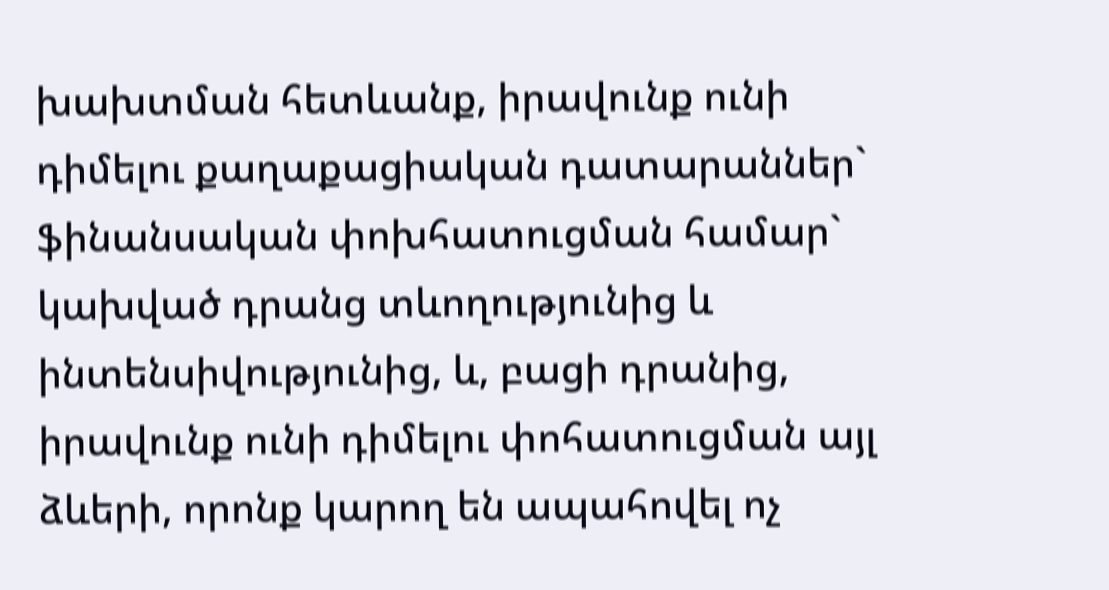խախտման հետևանք, իրավունք ունի դիմելու քաղաքացիական դատարաններ` ֆինանսական փոխհատուցման համար` կախված դրանց տևողությունից և ինտենսիվությունից, և, բացի դրանից, իրավունք ունի դիմելու փոհատուցման այլ ձևերի, որոնք կարող են ապահովել ոչ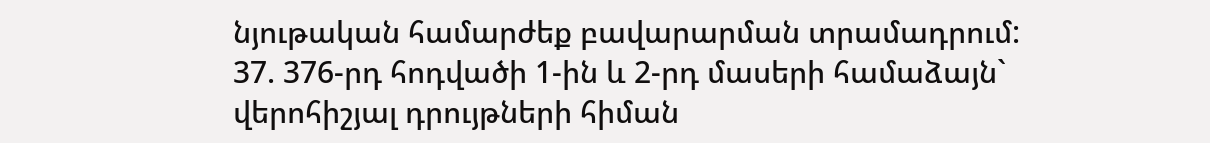նյութական համարժեք բավարարման տրամադրում:
37. 376-րդ հոդվածի 1-ին և 2-րդ մասերի համաձայն` վերոհիշյալ դրույթների հիման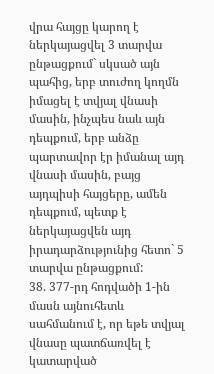վրա հայցը կարող է ներկայացվել 3 տարվա ընթացքում` սկսած այն պահից, երբ տուժող կողմն իմացել է տվյալ վնասի մասին, ինչպես նաև այն դեպքում, երբ անձը պարտավոր էր իմանալ այդ վնասի մասին, բայց այդպիսի հայցերը, ամեն դեպքում, պետք է ներկայացվեն այդ իրադարձությունից հետո` 5 տարվա ընթացքում:
38. 377-րդ հոդվածի 1-ին մասն այնուհետև սահմանում է, որ եթե տվյալ վնասը պատճառվել է կատարված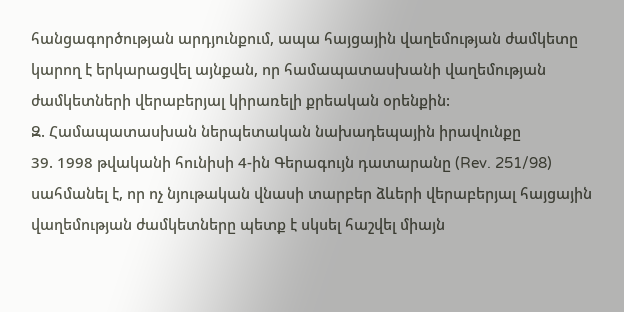հանցագործության արդյունքում, ապա հայցային վաղեմության ժամկետը կարող է երկարացվել այնքան, որ համապատասխանի վաղեմության ժամկետների վերաբերյալ կիրառելի քրեական օրենքին:
Զ. Համապատասխան ներպետական նախադեպային իրավունքը
39. 1998 թվականի հունիսի 4-ին Գերագույն դատարանը (Rev. 251/98) սահմանել է, որ ոչ նյութական վնասի տարբեր ձևերի վերաբերյալ հայցային վաղեմության ժամկետները պետք է սկսել հաշվել միայն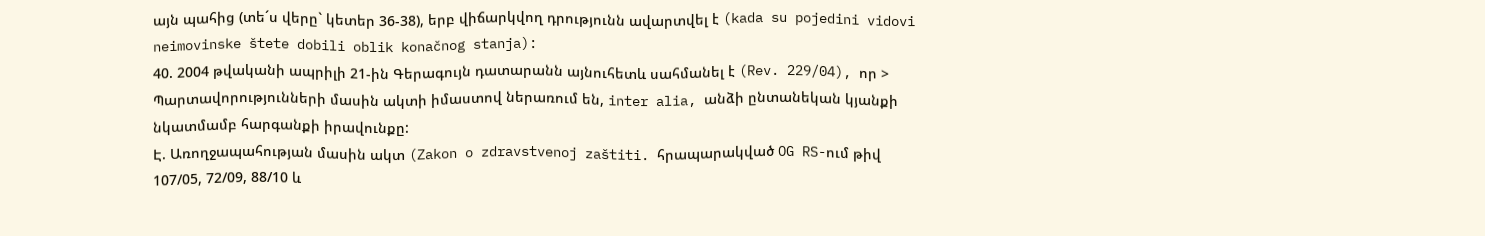այն պահից (տե´ս վերը` կետեր 36-38), երբ վիճարկվող դրությունն ավարտվել է (kada su pojedini vidovi neimovinske štete dobili oblik konačnog stanja):
40. 2004 թվականի ապրիլի 21-ին Գերագույն դատարանն այնուհետև սահմանել է (Rev. 229/04), որ > Պարտավորությունների մասին ակտի իմաստով ներառում են, inter alia, անձի ընտանեկան կյանքի նկատմամբ հարգանքի իրավունքը:
Է. Առողջապահության մասին ակտ (Zakon o zdravstvenoj zaštiti. հրապարակված OG RS-ում թիվ 107/05, 72/09, 88/10 և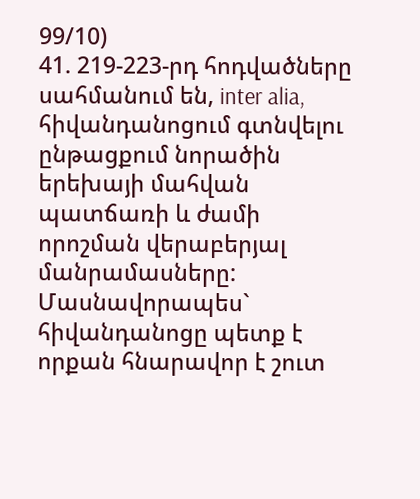99/10)
41. 219-223-րդ հոդվածները սահմանում են, inter alia, հիվանդանոցում գտնվելու ընթացքում նորածին երեխայի մահվան պատճառի և ժամի որոշման վերաբերյալ մանրամասները: Մասնավորապես` հիվանդանոցը պետք է որքան հնարավոր է շուտ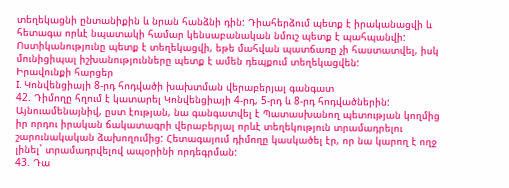տեղեկացնի ընտանիքին և նրան հանձնի դին: Դիահերձում պետք է իրականացվի և հետագա որևէ նպատակի համար կենսաբանական նմուշ պետք է պահպանվի: Ոստիկանությունը պետք է տեղեկացվի, եթե մահվան պատճառը չի հաստատվել, իսկ մունիցիպալ իշխանությունները պետք է ամեն դեպքում տեղեկացվեն:
Իրավունքի հարցեր
I. Կոնվենցիայի 8-րդ հոդվածի խախտման վերաբերյալ գանգատ
42. Դիմողը հղում է կատարել Կոնվենցիայի 4-րդ, 5-րդ և 8-րդ հոդվածներին: Այնուամենայնիվ, ըստ էության, նա գանգատվել է Պատասխանող պետության կողմից իր որդու իրական ճակատագրի վերաբերյալ որևէ տեղեկություն տրամադրելու շարունակական ձախողումից: Հետագայում դիմողը կասկածել էր, որ նա կարող է ողջ լինել` տրամադրվելով ապօրինի որդեգրման:
43. Դա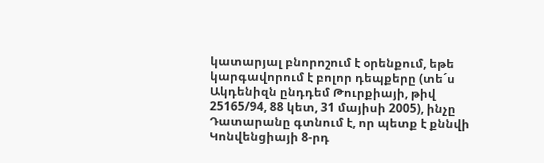կատարյալ բնորոշում է օրենքում, եթե կարգավորում է բոլոր դեպքերը (տե´ս Ակդենիզն ընդդեմ Թուրքիայի, թիվ 25165/94, 88 կետ, 31 մայիսի 2005), ինչը Դատարանը գտնում է, որ պետք է քննվի Կոնվենցիայի 8-րդ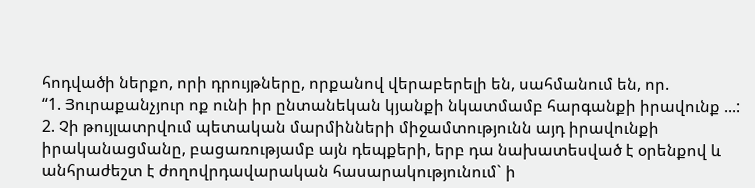հոդվածի ներքո, որի դրույթները, որքանով վերաբերելի են, սահմանում են, որ.
“1. Յուրաքանչյուր ոք ունի իր ընտանեկան կյանքի նկատմամբ հարգանքի իրավունք ...:
2. Չի թույլատրվում պետական մարմինների միջամտությունն այդ իրավունքի իրականացմանը, բացառությամբ այն դեպքերի, երբ դա նախատեսված է օրենքով և անհրաժեշտ է ժողովրդավարական հասարակությունում` ի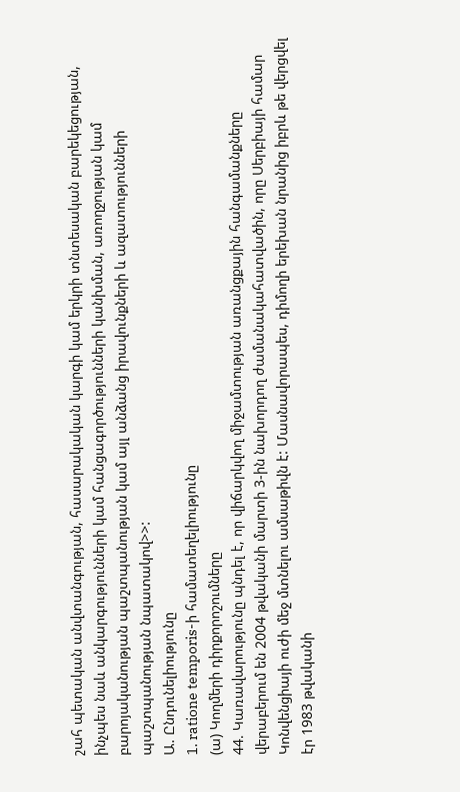շահ պետական անվտանգության, հասարակական կարգի կամ երկրի տնտեսական բարեկեցության, ինչպես նաև անկարգությունների կամ հանցագործությունների կանխման, առողջության կամ բարոյականության պաշտպանության կամ այլ անձանց իրավունքների և ազատությունների պաշտպանության նպատակով>>:
Ա. Ընդունելիությունը
1. ratione temporis-ի համատեղելիությունը
(ա) Կողմերի դիրքորոշումները
44. Կառավարությունը պնդել է, որ վիճարկվող միջամտության առանցքային հանգամանքները վերաբերում են 2004 թվականի մարտի 3-ին նախորդող ժամանակահատվածին, որը Սերբիայի համար Կոնվենցիայի ուժի մեջ մտնելու ամսաթիվն է: Մասնավորապես, դիմողի երեխան նրանից իբրև թե վերցվել էր 1983 թվականի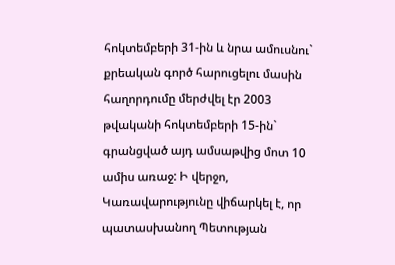հոկտեմբերի 31-ին և նրա ամուսնու` քրեական գործ հարուցելու մասին հաղորդումը մերժվել էր 2003 թվականի հոկտեմբերի 15-ին` գրանցված այդ ամսաթվից մոտ 10 ամիս առաջ: Ի վերջո, Կառավարությունը վիճարկել է, որ պատասխանող Պետության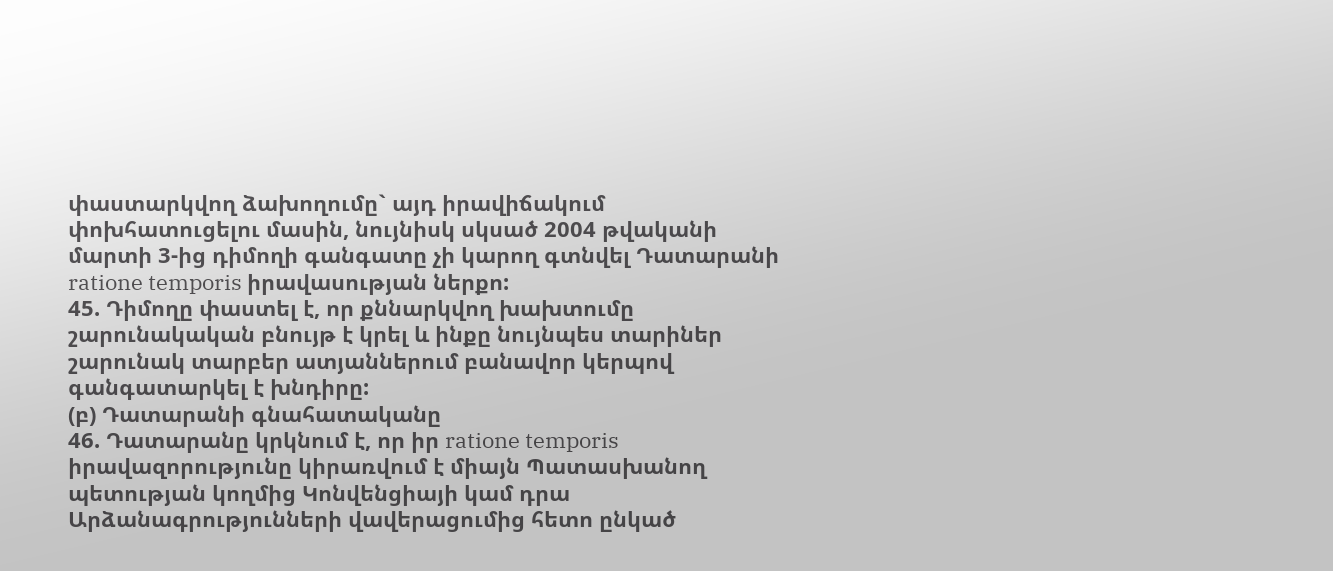փաստարկվող ձախողումը` այդ իրավիճակում փոխհատուցելու մասին, նույնիսկ սկսած 2004 թվականի մարտի 3-ից դիմողի գանգատը չի կարող գտնվել Դատարանի ratione temporis իրավասության ներքո:
45. Դիմողը փաստել է, որ քննարկվող խախտումը շարունակական բնույթ է կրել և ինքը նույնպես տարիներ շարունակ տարբեր ատյաններում բանավոր կերպով գանգատարկել է խնդիրը:
(բ) Դատարանի գնահատականը
46. Դատարանը կրկնում է, որ իր ratione temporis իրավազորությունը կիրառվում է միայն Պատասխանող պետության կողմից Կոնվենցիայի կամ դրա Արձանագրությունների վավերացումից հետո ընկած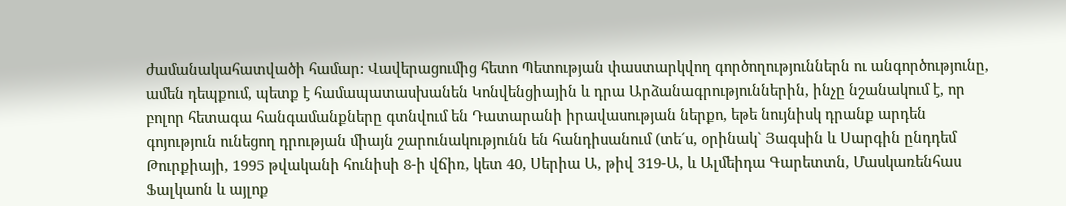ժամանակահատվածի համար: Վավերացումից հետո Պետության փաստարկվող գործողություններն ու անգործությունը, ամեն դեպքում, պետք է համապատասխանեն Կոնվենցիային և դրա Արձանագրություններին, ինչը նշանակում է, որ բոլոր հետագա հանգամանքները գտնվում են Դատարանի իրավասության ներքո, եթե նույնիսկ դրանք արդեն գոյություն ունեցող դրության միայն շարունակությունն են հանդիսանում (տե´ս, օրինակ` Յագսին և Սարգին ընդդեմ Թուրքիայի, 1995 թվականի հունիսի 8-ի վճիռ, կետ 40, Սերիա Ա, թիվ 319-Ա, և Ալմեիդա Գարետտն, Մասկառենհաս Ֆալկաոն և այլոք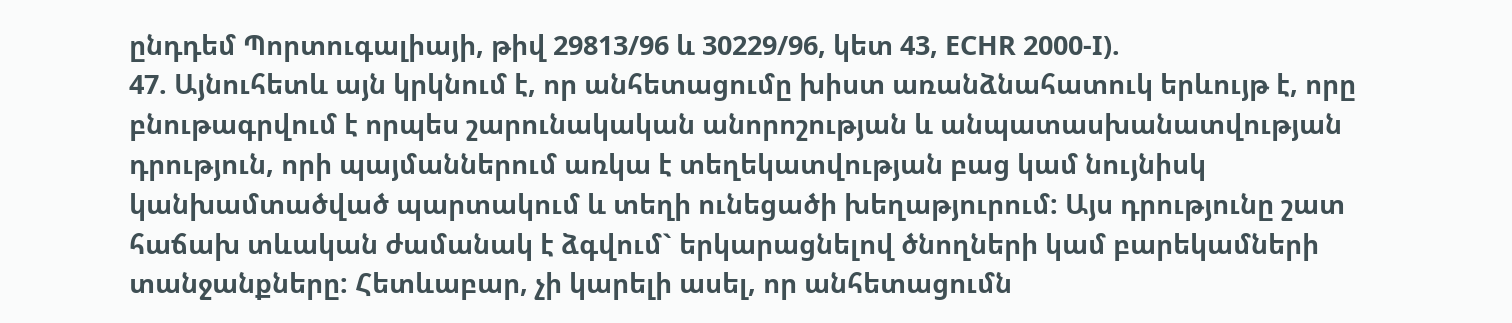ընդդեմ Պորտուգալիայի, թիվ 29813/96 և 30229/96, կետ 43, ECHR 2000-I).
47. Այնուհետև այն կրկնում է, որ անհետացումը խիստ առանձնահատուկ երևույթ է, որը բնութագրվում է որպես շարունակական անորոշության և անպատասխանատվության դրություն, որի պայմաններում առկա է տեղեկատվության բաց կամ նույնիսկ կանխամտածված պարտակում և տեղի ունեցածի խեղաթյուրում: Այս դրությունը շատ հաճախ տևական ժամանակ է ձգվում` երկարացնելով ծնողների կամ բարեկամների տանջանքները: Հետևաբար, չի կարելի ասել, որ անհետացումն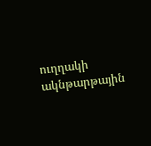ուղղակի ակնթարթային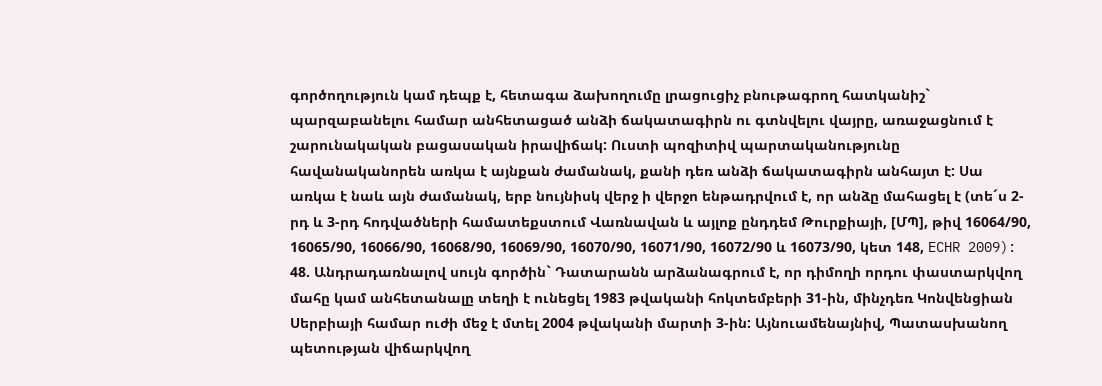գործողություն կամ դեպք է, հետագա ձախողումը լրացուցիչ բնութագրող հատկանիշ` պարզաբանելու համար անհետացած անձի ճակատագիրն ու գտնվելու վայրը, առաջացնում է շարունակական բացասական իրավիճակ: Ուստի պոզիտիվ պարտականությունը հավանականորեն առկա է այնքան ժամանակ, քանի դեռ անձի ճակատագիրն անհայտ է: Սա առկա է նաև այն ժամանակ, երբ նույնիսկ վերջ ի վերջո ենթադրվում է, որ անձը մահացել է (տե´ս 2-րդ և 3-րդ հոդվածների համատեքստում Վառնավան և այլոք ընդդեմ Թուրքիայի, [ՄՊ], թիվ 16064/90, 16065/90, 16066/90, 16068/90, 16069/90, 16070/90, 16071/90, 16072/90 և 16073/90, կետ 148, ECHR 2009):
48. Անդրադառնալով սույն գործին` Դատարանն արձանագրում է, որ դիմողի որդու փաստարկվող մահը կամ անհետանալը տեղի է ունեցել 1983 թվականի հոկտեմբերի 31-ին, մինչդեռ Կոնվենցիան Սերբիայի համար ուժի մեջ է մտել 2004 թվականի մարտի 3-ին: Այնուամենայնիվ, Պատասխանող պետության վիճարկվող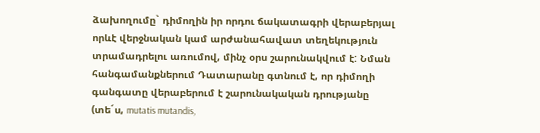ձախողումը` դիմողին իր որդու ճակատագրի վերաբերյալ որևէ վերջնական կամ արժանահավատ տեղեկություն տրամադրելու առումով, մինչ օրս շարունակվում է: Նման հանգամանքներում Դատարանը գտնում է, որ դիմողի գանգատը վերաբերում է շարունակական դրությանը (տե´ս, mutatis mutandis,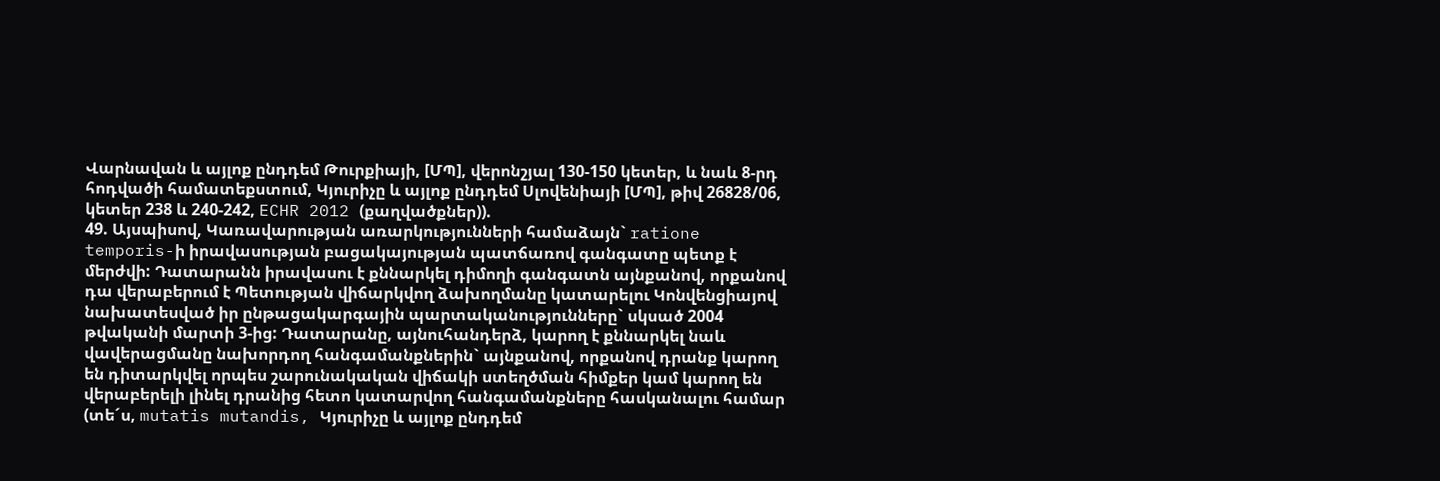Վարնավան և այլոք ընդդեմ Թուրքիայի, [ՄՊ], վերոնշյալ 130-150 կետեր, և նաև 8-րդ հոդվածի համատեքստում, Կյուրիչը և այլոք ընդդեմ Սլովենիայի [ՄՊ], թիվ 26828/06, կետեր 238 և 240-242, ECHR 2012 (քաղվածքներ)).
49. Այսպիսով, Կառավարության առարկությունների համաձայն` ratione temporis-ի իրավասության բացակայության պատճառով գանգատը պետք է մերժվի: Դատարանն իրավասու է քննարկել դիմողի գանգատն այնքանով, որքանով դա վերաբերում է Պետության վիճարկվող ձախողմանը կատարելու Կոնվենցիայով նախատեսված իր ընթացակարգային պարտականությունները` սկսած 2004 թվականի մարտի 3-ից: Դատարանը, այնուհանդերձ, կարող է քննարկել նաև վավերացմանը նախորդող հանգամանքներին` այնքանով, որքանով դրանք կարող են դիտարկվել որպես շարունակական վիճակի ստեղծման հիմքեր կամ կարող են վերաբերելի լինել դրանից հետո կատարվող հանգամանքները հասկանալու համար (տե´ս, mutatis mutandis, Կյուրիչը և այլոք ընդդեմ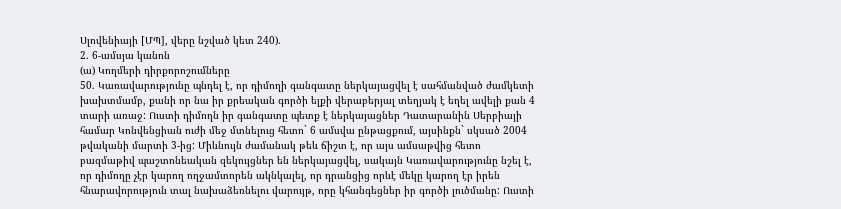Սլովենիայի [ՄՊ], վերը նշված կետ 240).
2. 6-ամսյա կանոն
(ա) Կողմերի դիրքորոշումները
50. Կառավարությունը պնդել է, որ դիմողի գանգատը ներկայացվել է սահմանված ժամկետի խախտմամբ, քանի որ նա իր քրեական գործի ելքի վերաբերյալ տեղյակ է եղել ավելի քան 4 տարի առաջ: Ուստի դիմողն իր գանգատը պետք է ներկայացներ Դատարանին Սերբիայի համար Կոնվենցիան ուժի մեջ մտնելուց հետո` 6 ամսվա ընթացքում, այսինքն` սկսած 2004 թվականի մարտի 3-ից: Միևնույն ժամանակ թեև ճիշտ է, որ այս ամսաթվից հետո բազմաթիվ պաշտոնեական զեկույցներ են ներկայացվել, սակայն Կառավարությունը նշել է, որ դիմողը չէր կարող ողջամտորեն ակնկալել, որ դրանցից որևէ մեկը կարող էր իրեն հնարավորություն տալ նախաձեռնելու վարույթ, որը կհանգեցներ իր գործի լուծմանը: Ուստի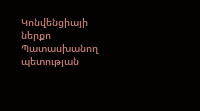Կոնվենցիայի ներքո Պատասխանող պետության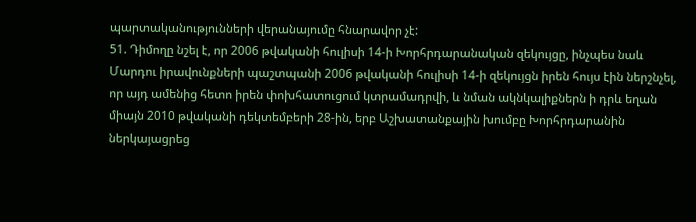պարտականությունների վերանայումը հնարավոր չէ:
51. Դիմողը նշել է, որ 2006 թվականի հուլիսի 14-ի Խորհրդարանական զեկույցը, ինչպես նաև Մարդու իրավունքների պաշտպանի 2006 թվականի հուլիսի 14-ի զեկույցն իրեն հույս էին ներշնչել, որ այդ ամենից հետո իրեն փոխհատուցում կտրամադրվի, և նման ակնկալիքներն ի դրև եղան միայն 2010 թվականի դեկտեմբերի 28-ին, երբ Աշխատանքային խումբը Խորհրդարանին ներկայացրեց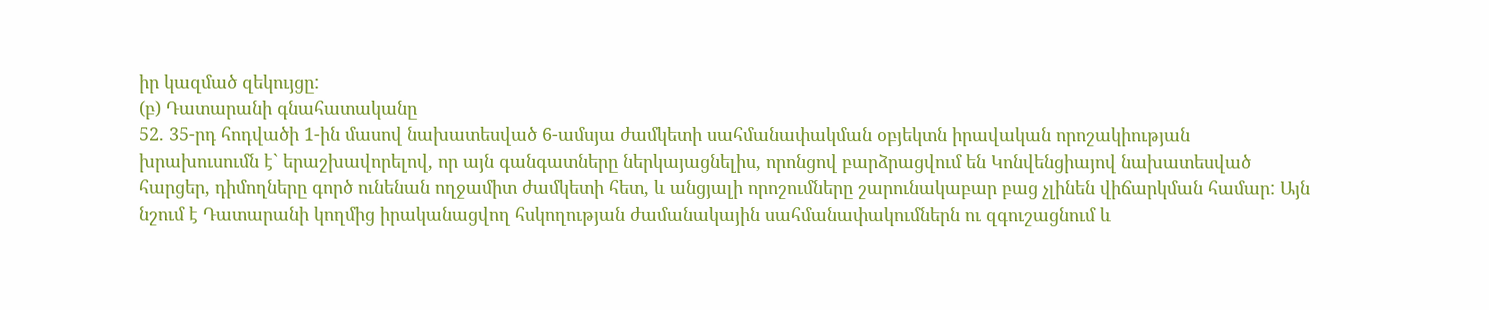իր կազմած զեկույցը:
(բ) Դատարանի գնահատականը
52. 35-րդ հոդվածի 1-ին մասով նախատեսված 6-ամսյա ժամկետի սահմանափակման օբյեկտն իրավական որոշակիության խրախուսումն է` երաշխավորելով, որ այն գանգատները ներկայացնելիս, որոնցով բարձրացվում են Կոնվենցիայով նախատեսված հարցեր, դիմողները գործ ունենան ողջամիտ ժամկետի հետ, և անցյալի որոշումները շարունակաբար բաց չլինեն վիճարկման համար: Այն նշում է Դատարանի կողմից իրականացվող հսկողության ժամանակային սահմանափակումներն ու զգուշացնում և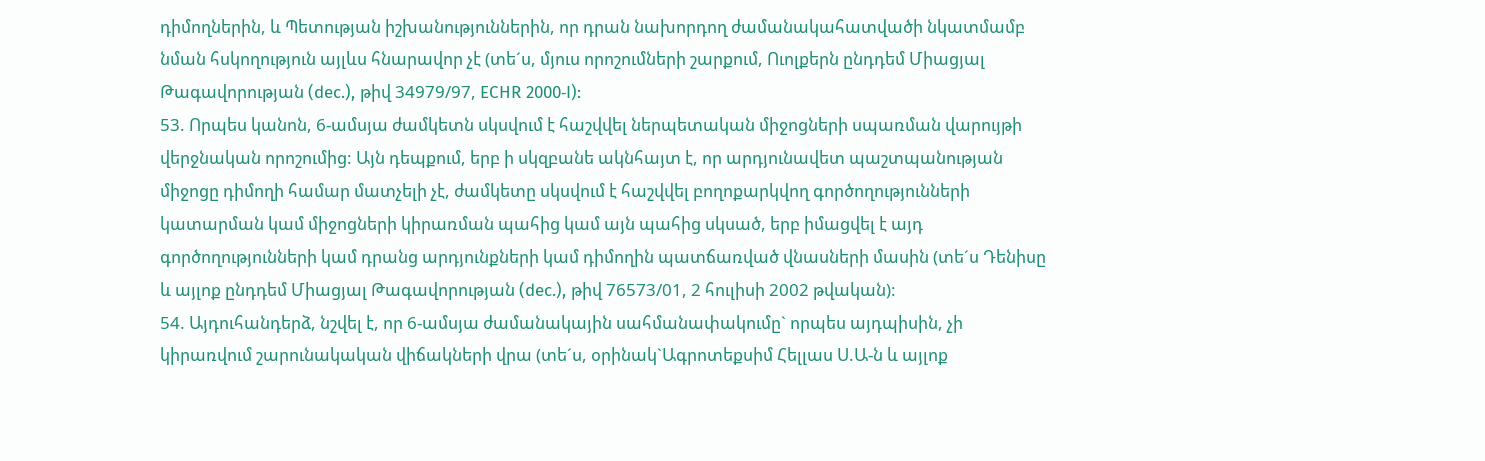դիմողներին, և Պետության իշխանություններին, որ դրան նախորդող ժամանակահատվածի նկատմամբ նման հսկողություն այլևս հնարավոր չէ (տե´ս, մյուս որոշումների շարքում, Ուոլքերն ընդդեմ Միացյալ Թագավորության (dec.), թիվ 34979/97, ECHR 2000‑I):
53. Որպես կանոն, 6-ամսյա ժամկետն սկսվում է հաշվվել ներպետական միջոցների սպառման վարույթի վերջնական որոշումից: Այն դեպքում, երբ ի սկզբանե ակնհայտ է, որ արդյունավետ պաշտպանության միջոցը դիմողի համար մատչելի չէ, ժամկետը սկսվում է հաշվվել բողոքարկվող գործողությունների կատարման կամ միջոցների կիրառման պահից կամ այն պահից սկսած, երբ իմացվել է այդ գործողությունների կամ դրանց արդյունքների կամ դիմողին պատճառված վնասների մասին (տե´ս Դենիսը և այլոք ընդդեմ Միացյալ Թագավորության (dec.), թիվ 76573/01, 2 հուլիսի 2002 թվական):
54. Այդուհանդերձ, նշվել է, որ 6-ամսյա ժամանակային սահմանափակումը` որպես այդպիսին, չի կիրառվում շարունակական վիճակների վրա (տե´ս, օրինակ`Ագրոտեքսիմ Հելլաս Ս.Ա-ն և այլոք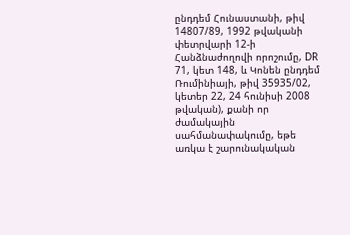ընդդեմ Հունաստանի, թիվ 14807/89, 1992 թվականի փետրվարի 12-ի Հանձնաժողովի որոշումը, DR 71, կետ 148, և Կոնեն ընդդեմ Ռումինիայի, թիվ 35935/02, կետեր 22, 24 հունիսի 2008 թվական), քանի որ ժամակային սահմանափակումը, եթե առկա է շարունակական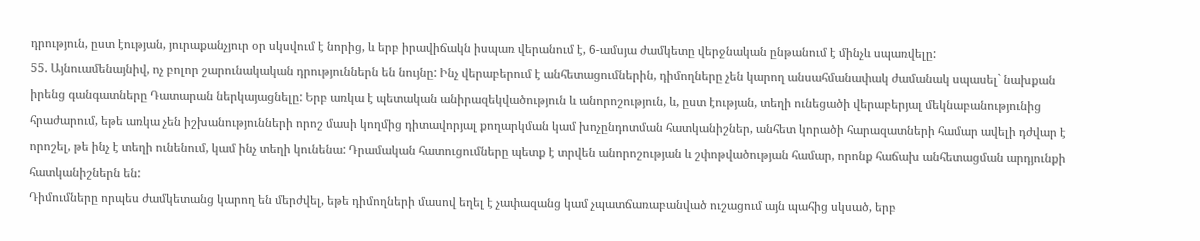դրություն, ըստ էության, յուրաքանչյուր օր սկսվում է նորից, և երբ իրավիճակն իսպառ վերանում է, 6-ամսյա ժամկետը վերջնական ընթանում է մինչև սպառվելը:
55. Այնուամենայնիվ, ոչ բոլոր շարունակական դրություններն են նույնը: Ինչ վերաբերում է անհետացումներին, դիմողները չեն կարող անսահմանափակ ժամանակ սպասել` նախքան իրենց գանգատները Դատարան ներկայացնելը: Երբ առկա է պետական անիրազեկվածություն և անորոշություն, և, ըստ էության, տեղի ունեցածի վերաբերյալ մեկնաբանությունից հրաժարում, եթե առկա չեն իշխանությունների որոշ մասի կողմից դիտավորյալ քողարկման կամ խոչընդոտման հատկանիշներ, անհետ կորածի հարազատների համար ավելի դժվար է որոշել, թե ինչ է տեղի ունենում, կամ ինչ տեղի կունենա: Դրամական հատուցումները պետք է տրվեն անորոշության և շփոթվածության համար, որոնք հաճախ անհետացման արդյունքի հատկանիշներն են:
Դիմումները որպես ժամկետանց կարող են մերժվել, եթե դիմողների մասով եղել է չափազանց կամ չպատճառաբանված ուշացում այն պահից սկսած, երբ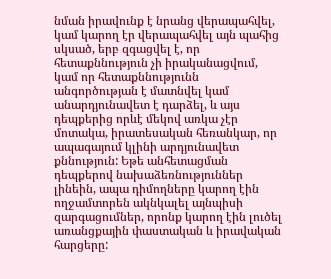նման իրավունք է նրանց վերապահվել, կամ կարող էր վերապահվել այն պահից սկսած, երբ զգացվել է, որ հետաքննություն չի իրականացվում, կամ որ հետաքննությունն անգործության է մատնվել կամ անարդյունավետ է դարձել, և այս դեպքերից որևէ մեկով առկա չէր մոտակա, իրատեսական հեռանկար, որ ապագայում կլինի արդյունավետ քննություն: Եթե անհետացման դեպքերով նախաձեռնություններ լինեին, ապա դիմողները կարող էին ողջամտորեն ակնկալել այնպիսի զարգացումներ, որոնք կարող էին լուծել առանցքային փաստական և իրավական հարցերը: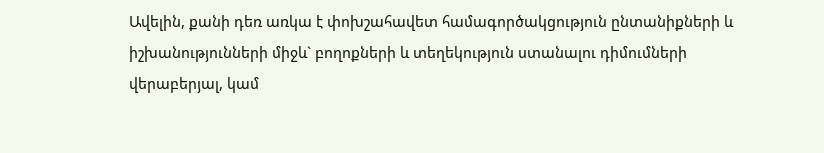Ավելին, քանի դեռ առկա է փոխշահավետ համագործակցություն ընտանիքների և իշխանությունների միջև` բողոքների և տեղեկություն ստանալու դիմումների վերաբերյալ, կամ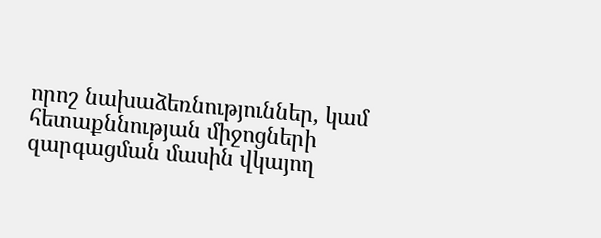որոշ նախաձեռնություններ, կամ հետաքննության միջոցների զարգացման մասին վկայող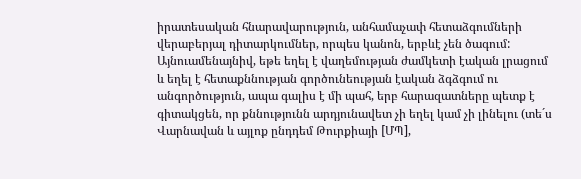իրատեսական հնարավարություն, անհամաչափ հետաձգումների վերաբերյալ դիտարկումներ, որպես կանոն, երբևէ չեն ծագում: Այնուամենայնիվ, եթե եղել է վաղեմության ժամկետի էական լրացում և եղել է հետաքննության գործունեության էական ձգձգում ու անգործություն, ապա գալիս է մի պահ, երբ հարազատները պետք է գիտակցեն, որ քննությունն արդյունավետ չի եղել կամ չի լինելու (տե´ս Վարնավան և այլոք ընդդեմ Թուրքիայի [ՄՊ],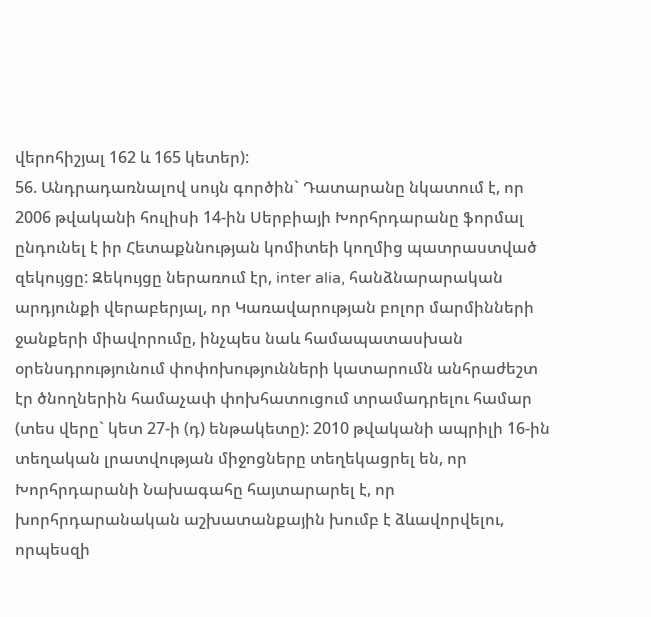վերոհիշյալ 162 և 165 կետեր):
56. Անդրադառնալով սույն գործին` Դատարանը նկատում է, որ 2006 թվականի հուլիսի 14-ին Սերբիայի Խորհրդարանը ֆորմալ ընդունել է իր Հետաքննության կոմիտեի կողմից պատրաստված զեկույցը: Զեկույցը ներառում էր, inter alia, հանձնարարական արդյունքի վերաբերյալ, որ Կառավարության բոլոր մարմինների ջանքերի միավորումը, ինչպես նաև համապատասխան օրենսդրությունում փոփոխությունների կատարումն անհրաժեշտ էր ծնողներին համաչափ փոխհատուցում տրամադրելու համար (տես վերը` կետ 27-ի (դ) ենթակետը): 2010 թվականի ապրիլի 16-ին տեղական լրատվության միջոցները տեղեկացրել են, որ Խորհրդարանի Նախագահը հայտարարել է, որ խորհրդարանական աշխատանքային խումբ է ձևավորվելու, որպեսզի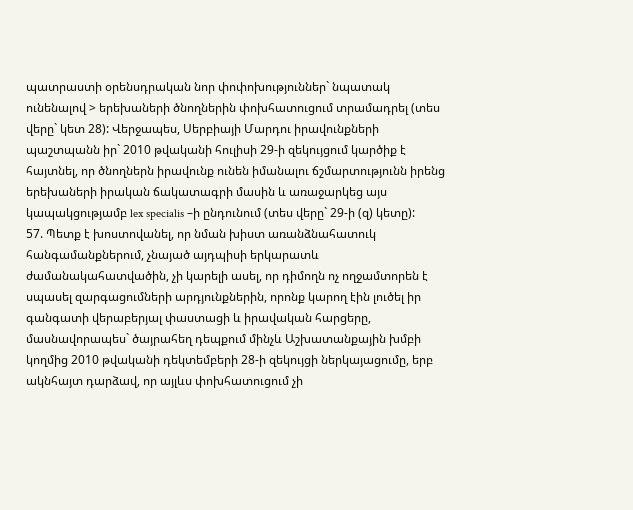պատրաստի օրենսդրական նոր փոփոխություններ` նպատակ ունենալով > երեխաների ծնողներին փոխհատուցում տրամադրել (տես վերը` կետ 28): Վերջապես, Սերբիայի Մարդու իրավունքների պաշտպանն իր` 2010 թվականի հուլիսի 29-ի զեկույցում կարծիք է հայտնել, որ ծնողներն իրավունք ունեն իմանալու ճշմարտությունն իրենց երեխաների իրական ճակատագրի մասին և առաջարկեց այս կապակցությամբ lex specialis –ի ընդունում (տես վերը` 29-ի (զ) կետը):
57. Պետք է խոստովանել, որ նման խիստ առանձնահատուկ հանգամանքներում, չնայած այդպիսի երկարատև ժամանակահատվածին, չի կարելի ասել, որ դիմողն ոչ ողջամտորեն է սպասել զարգացումների արդյունքներին, որոնք կարող էին լուծել իր գանգատի վերաբերյալ փաստացի և իրավական հարցերը, մասնավորապես` ծայրահեղ դեպքում մինչև Աշխատանքային խմբի կողմից 2010 թվականի դեկտեմբերի 28-ի զեկույցի ներկայացումը, երբ ակնհայտ դարձավ, որ այլևս փոխհատուցում չի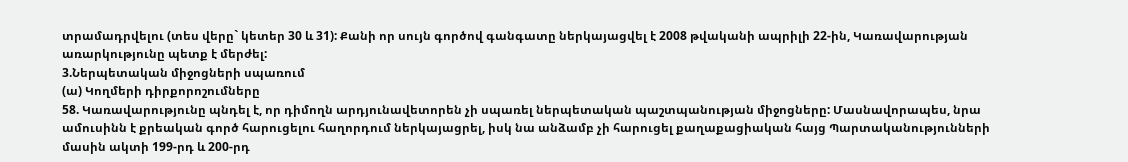տրամադրվելու (տես վերը` կետեր 30 և 31): Քանի որ սույն գործով գանգատը ներկայացվել է 2008 թվականի ապրիլի 22-ին, Կառավարության առարկությունը պետք է մերժել:
3.Ներպետական միջոցների սպառում
(ա) Կողմերի դիրքորոշումները
58. Կառավարությունը պնդել է, որ դիմողն արդյունավետորեն չի սպառել ներպետական պաշտպանության միջոցները: Մասնավորապես, նրա ամուսինն է քրեական գործ հարուցելու հաղորդում ներկայացրել, իսկ նա անձամբ չի հարուցել քաղաքացիական հայց Պարտականությունների մասին ակտի 199-րդ և 200-րդ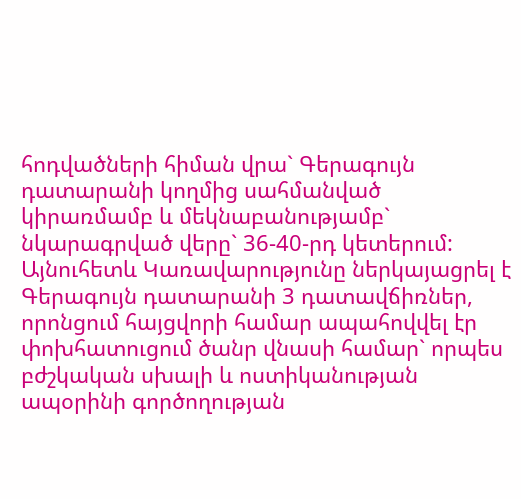հոդվածների հիման վրա` Գերագույն դատարանի կողմից սահմանված կիրառմամբ և մեկնաբանությամբ` նկարագրված վերը` 36-40-րդ կետերում: Այնուհետև Կառավարությունը ներկայացրել է Գերագույն դատարանի 3 դատավճիռներ, որոնցում հայցվորի համար ապահովվել էր փոխհատուցում ծանր վնասի համար` որպես բժշկական սխալի և ոստիկանության ապօրինի գործողության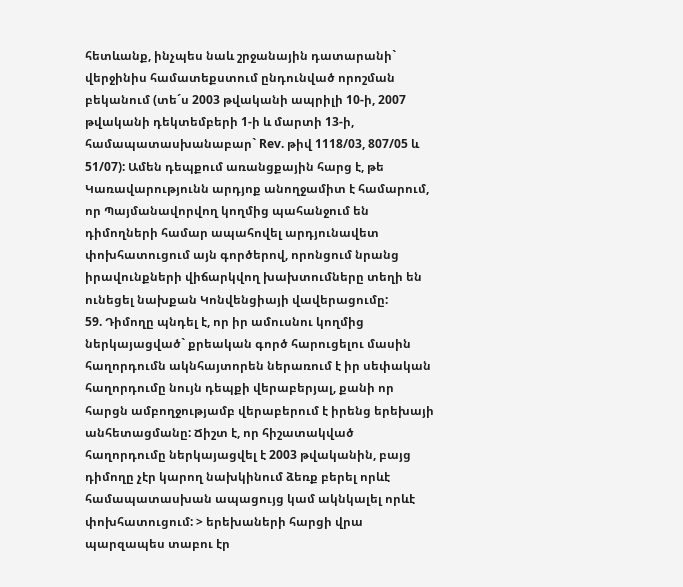հետևանք, ինչպես նաև շրջանային դատարանի` վերջինիս համատեքստում ընդունված որոշման բեկանում (տե´ս 2003 թվականի ապրիլի 10-ի, 2007 թվականի դեկտեմբերի 1-ի և մարտի 13-ի, համապատասխանաբար` Rev. թիվ 1118/03, 807/05 և 51/07): Ամեն դեպքում առանցքային հարց է, թե Կառավարությունն արդյոք անողջամիտ է համարում, որ Պայմանավորվող կողմից պահանջում են դիմողների համար ապահովել արդյունավետ փոխհատուցում այն գործերով, որոնցում նրանց իրավունքների վիճարկվող խախտումները տեղի են ունեցել նախքան Կոնվենցիայի վավերացումը:
59. Դիմողը պնդել է, որ իր ամուսնու կողմից ներկայացված` քրեական գործ հարուցելու մասին հաղորդումն ակնհայտորեն ներառում է իր սեփական հաղորդումը նույն դեպքի վերաբերյալ, քանի որ հարցն ամբողջությամբ վերաբերում է իրենց երեխայի անհետացմանը: Ճիշտ է, որ հիշատակված հաղորդումը ներկայացվել է 2003 թվականին, բայց դիմողը չէր կարող նախկինում ձեռք բերել որևէ համապատասխան ապացույց կամ ակնկալել որևէ փոխհատուցում: > երեխաների հարցի վրա պարզապես տաբու էր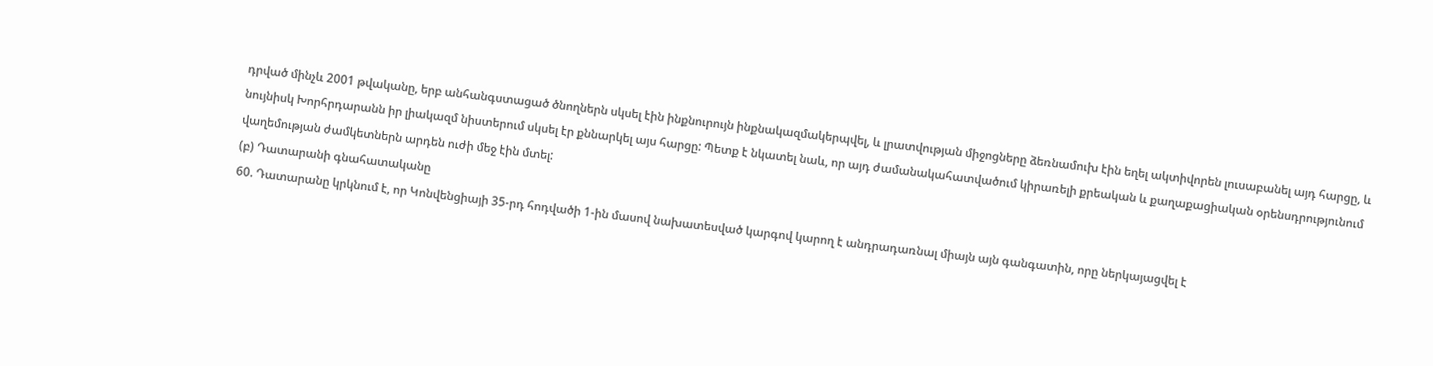դրված մինչև 2001 թվականը, երբ անհանգստացած ծնողներն սկսել էին ինքնուրույն ինքնակազմակերպվել, և լրատվության միջոցները ձեռնամուխ էին եղել ակտիվորեն լուսաբանել այդ հարցը, և նույնիսկ Խորհրդարանն իր լիակազմ նիստերում սկսել էր քննարկել այս հարցը: Պետք է նկատել նաև, որ այդ ժամանակահատվածում կիրառելի քրեական և քաղաքացիական օրենսդրությունում վաղեմության ժամկետներն արդեն ուժի մեջ էին մտել:
(բ) Դատարանի գնահատականը
60. Դատարանը կրկնում է, որ Կոնվենցիայի 35-րդ հոդվածի 1-ին մասով նախատեսված կարգով կարող է անդրադառնալ միայն այն գանգատին, որը ներկայացվել է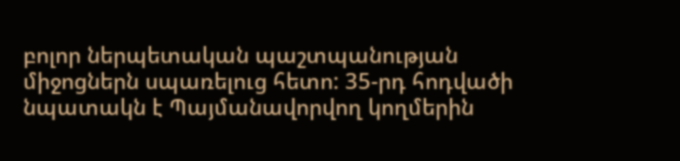բոլոր ներպետական պաշտպանության միջոցներն սպառելուց հետո: 35-րդ հոդվածի նպատակն է Պայմանավորվող կողմերին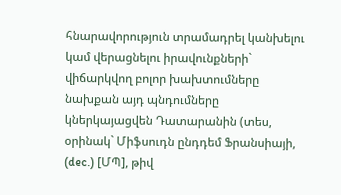հնարավորություն տրամադրել կանխելու կամ վերացնելու իրավունքների` վիճարկվող բոլոր խախտումները նախքան այդ պնդումները կներկայացվեն Դատարանին (տես, օրինակ` Միֆսուդն ընդդեմ Ֆրանսիայի, (dec.) [ՄՊ], թիվ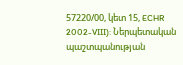57220/00, կետ 15, ECHR 2002-VIII): Ներպետական պաշտպանության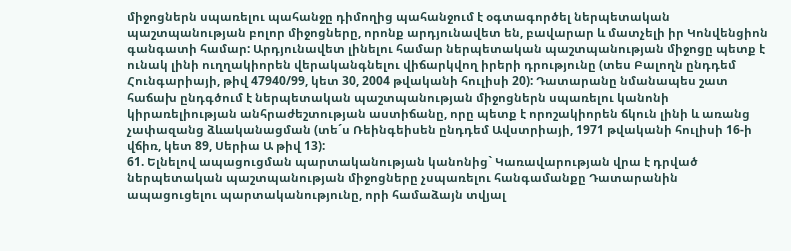միջոցներն սպառելու պահանջը դիմողից պահանջում է օգտագործել ներպետական պաշտպանության բոլոր միջոցները, որոնք արդյունավետ են, բավարար և մատչելի իր Կոնվենցիոն գանգատի համար: Արդյունավետ լինելու համար ներպետական պաշտպանության միջոցը պետք է ունակ լինի ուղղակիորեն վերականգնելու վիճարկվող իրերի դրությունը (տես Բալողն ընդդեմ Հունգարիայի, թիվ 47940/99, կետ 30, 2004 թվականի հուլիսի 20): Դատարանը նմանապես շատ հաճախ ընդգծում է ներպետական պաշտպանության միջոցներն սպառելու կանոնի կիրառելիության անհրաժեշտության աստիճանը, որը պետք է որոշակիորեն ճկուն լինի և առանց չափազանց ձևականացման (տե´ս Ռեինգեիսեն ընդդեմ Ավստրիայի, 1971 թվականի հուլիսի 16-ի վճիռ, կետ 89, Սերիա Ա թիվ 13):
61. Ելնելով ապացուցման պարտականության կանոնից` Կառավարության վրա է դրված ներպետական պաշտպանության միջոցները չսպառելու հանգամանքը Դատարանին ապացուցելու պարտականությունը, որի համաձայն տվյալ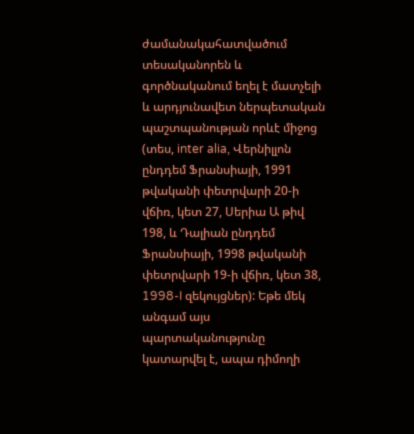ժամանակահատվածում տեսականորեն և գործնականում եղել է մատչելի և արդյունավետ ներպետական պաշտպանության որևէ միջոց (տես, inter alia, Վերնիլլոն ընդդեմ Ֆրանսիայի, 1991 թվականի փետրվարի 20-ի վճիռ, կետ 27, Սերիա Ա թիվ 198, և Դալիան ընդդեմ Ֆրանսիայի, 1998 թվականի փետրվարի 19-ի վճիռ, կետ 38, 1998-I զեկույցներ): Եթե մեկ անգամ այս պարտականությունը կատարվել է, ապա դիմողի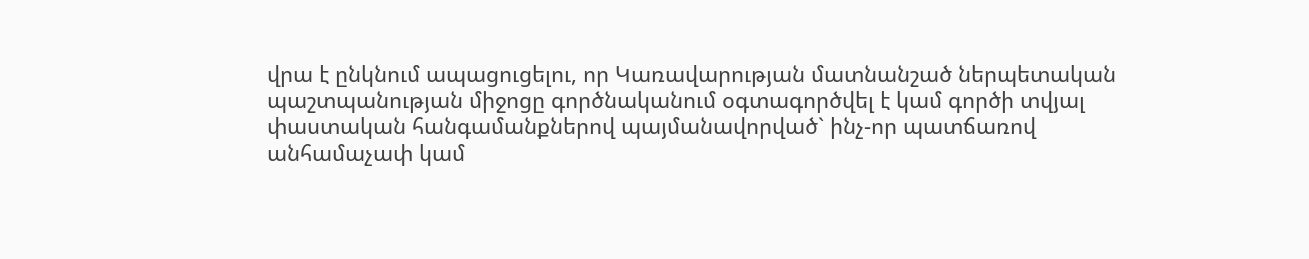վրա է ընկնում ապացուցելու, որ Կառավարության մատնանշած ներպետական պաշտպանության միջոցը գործնականում օգտագործվել է կամ գործի տվյալ փաստական հանգամանքներով պայմանավորված` ինչ-որ պատճառով անհամաչափ կամ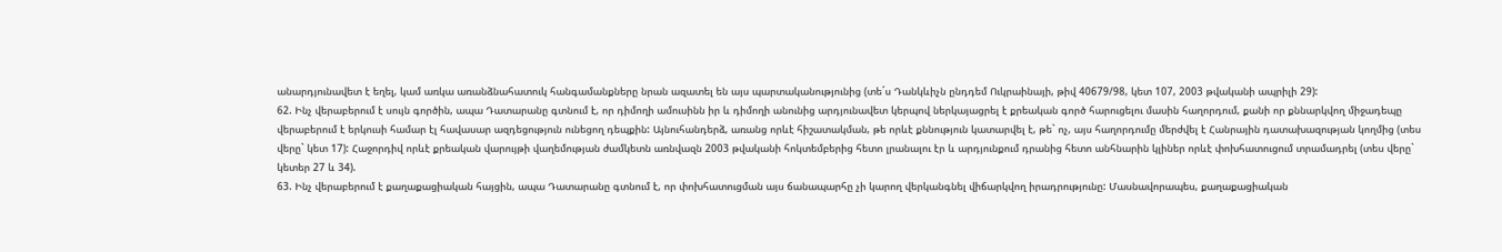անարդյունավետ է եղել, կամ առկա առանձնահատուկ հանգամանքները նրան ազատել են այս պարտականությունից (տե´ս Դանկևիչն ընդդեմ Ուկրաինայի, թիվ 40679/98, կետ 107, 2003 թվականի ապրիլի 29):
62. Ինչ վերաբերում է սույն գործին, ապա Դատարանը գտնում է, որ դիմողի ամուսինն իր և դիմողի անունից արդյունավետ կերպով ներկայացրել է քրեական գործ հարուցելու մասին հաղորդում, քանի որ քննարկվող միջադեպը վերաբերում է երկուսի համար էլ հավասար ազդեցություն ունեցող դեպքին: Այնուհանդերձ, առանց որևէ հիշատակման, թե որևէ քննություն կատարվել է, թե` ոչ, այս հաղորդումը մերժվել է Հանրային դատախազության կողմից (տես վերը` կետ 17): Հաջորդիվ որևէ քրեական վարույթի վաղեմության ժամկետն առնվազն 2003 թվականի հոկտեմբերից հետո լրանալու էր և արդյունքում դրանից հետո անհնարին կլիներ որևէ փոխհատուցում տրամադրել (տես վերը` կետեր 27 և 34).
63. Ինչ վերաբերում է քաղաքացիական հայցին, ապա Դատարանը գտնում է, որ փոխհատուցման այս ճանապարհը չի կարող վերկանգնել վիճարկվող իրադրությունը: Մասնավորապես, քաղաքացիական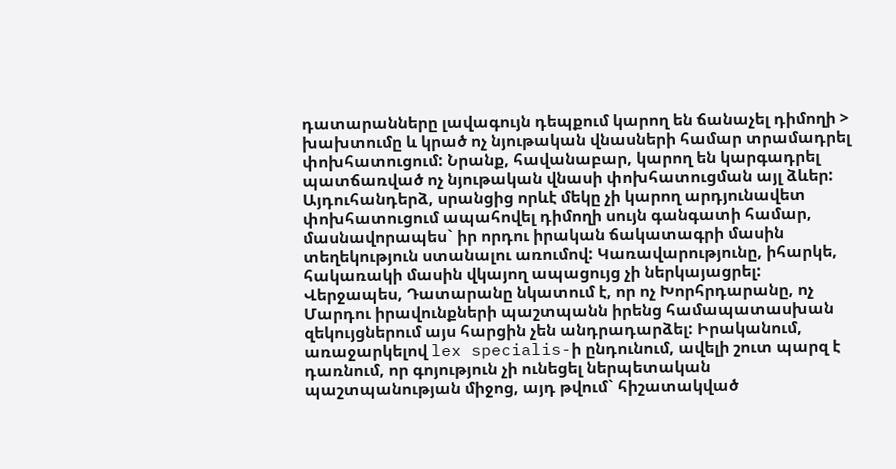դատարանները լավագույն դեպքում կարող են ճանաչել դիմողի > խախտումը և կրած ոչ նյութական վնասների համար տրամադրել փոխհատուցում: Նրանք, հավանաբար, կարող են կարգադրել պատճառված ոչ նյութական վնասի փոխհատուցման այլ ձևեր: Այդուհանդերձ, սրանցից որևէ մեկը չի կարող արդյունավետ փոխհատուցում ապահովել դիմողի սույն գանգատի համար, մասնավորապես` իր որդու իրական ճակատագրի մասին տեղեկություն ստանալու առումով: Կառավարությունը, իհարկե, հակառակի մասին վկայող ապացույց չի ներկայացրել: Վերջապես, Դատարանը նկատում է, որ ոչ Խորհրդարանը, ոչ Մարդու իրավունքների պաշտպանն իրենց համապատասխան զեկույցներում այս հարցին չեն անդրադարձել: Իրականում, առաջարկելով lex specialis-ի ընդունում, ավելի շուտ պարզ է դառնում, որ գոյություն չի ունեցել ներպետական պաշտպանության միջոց, այդ թվում` հիշատակված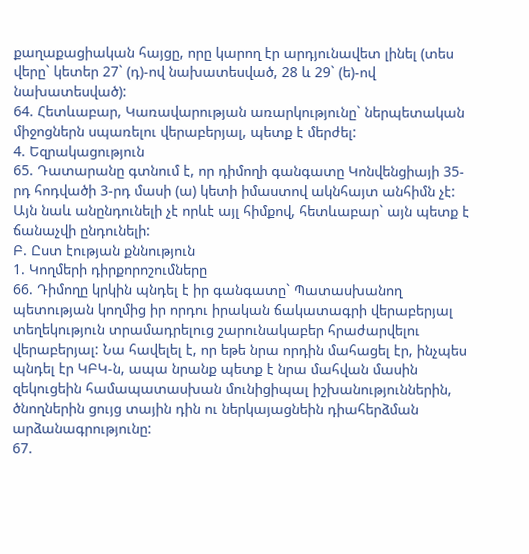քաղաքացիական հայցը, որը կարող էր արդյունավետ լինել (տես վերը` կետեր 27` (դ)-ով նախատեսված, 28 և 29` (ե)-ով նախատեսված):
64. Հետևաբար, Կառավարության առարկությունը` ներպետական միջոցներն սպառելու վերաբերյալ, պետք է մերժել:
4. Եզրակացություն
65. Դատարանը գտնում է, որ դիմողի գանգատը Կոնվենցիայի 35-րդ հոդվածի 3-րդ մասի (ա) կետի իմաստով ակնհայտ անհիմն չէ: Այն նաև անընդունելի չէ որևէ այլ հիմքով, հետևաբար` այն պետք է ճանաչվի ընդունելի:
Բ. Ըստ էության քննություն
1. Կողմերի դիրքորոշումները
66. Դիմողը կրկին պնդել է իր գանգատը` Պատասխանող պետության կողմից իր որդու իրական ճակատագրի վերաբերյալ տեղեկություն տրամադրելուց շարունակաբեր հրաժարվելու վերաբերյալ: Նա հավելել է, որ եթե նրա որդին մահացել էր, ինչպես պնդել էր ԿԲԿ-ն, ապա նրանք պետք է նրա մահվան մասին զեկուցեին համապատասխան մունիցիպալ իշխանություններին, ծնողներին ցույց տային դին ու ներկայացնեին դիահերձման արձանագրությունը:
67.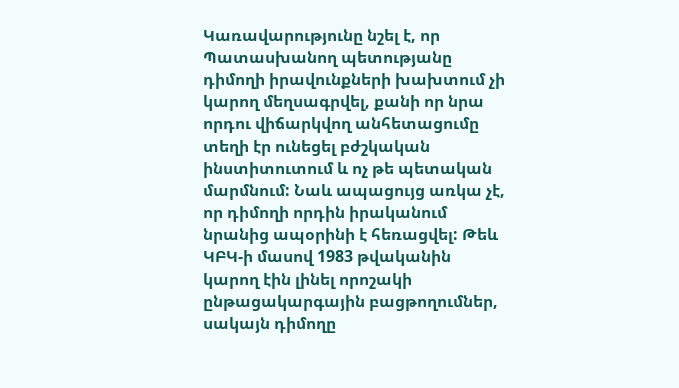Կառավարությունը նշել է, որ Պատասխանող պետությանը դիմողի իրավունքների խախտում չի կարող մեղսագրվել, քանի որ նրա որդու վիճարկվող անհետացումը տեղի էր ունեցել բժշկական ինստիտուտում և ոչ թե պետական մարմնում: Նաև ապացույց առկա չէ, որ դիմողի որդին իրականում նրանից ապօրինի է հեռացվել: Թեև ԿԲԿ-ի մասով 1983 թվականին կարող էին լինել որոշակի ընթացակարգային բացթողումներ, սակայն դիմողը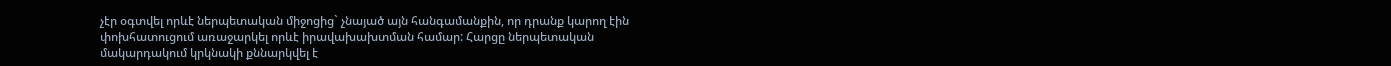չէր օգտվել որևէ ներպետական միջոցից` չնայած այն հանգամանքին, որ դրանք կարող էին փոխհատուցում առաջարկել որևէ իրավախախտման համար: Հարցը ներպետական մակարդակում կրկնակի քննարկվել է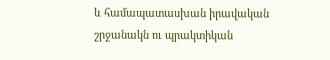և համապատասխան իրավական շրջանակն ու պրակտիկան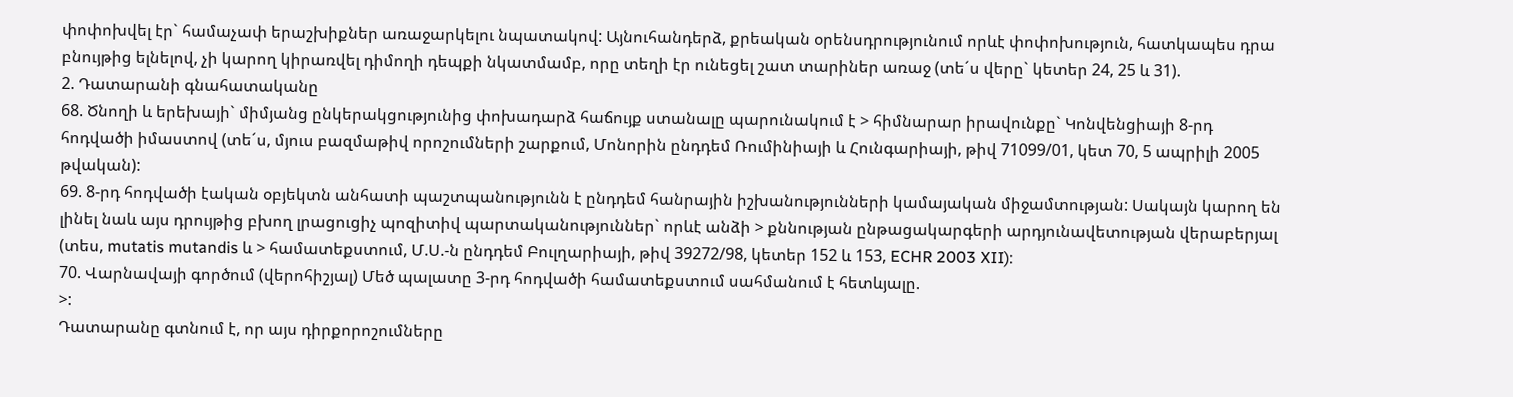փոփոխվել էր` համաչափ երաշխիքներ առաջարկելու նպատակով: Այնուհանդերձ, քրեական օրենսդրությունում որևէ փոփոխություն, հատկապես դրա բնույթից ելնելով, չի կարող կիրառվել դիմողի դեպքի նկատմամբ, որը տեղի էր ունեցել շատ տարիներ առաջ (տե´ս վերը` կետեր 24, 25 և 31).
2. Դատարանի գնահատականը
68. Ծնողի և երեխայի` միմյանց ընկերակցությունից փոխադարձ հաճույք ստանալը պարունակում է > հիմնարար իրավունքը` Կոնվենցիայի 8-րդ հոդվածի իմաստով (տե´ս, մյուս բազմաթիվ որոշումների շարքում, Մոնորին ընդդեմ Ռումինիայի և Հունգարիայի, թիվ 71099/01, կետ 70, 5 ապրիլի 2005 թվական):
69. 8-րդ հոդվածի էական օբյեկտն անհատի պաշտպանությունն է ընդդեմ հանրային իշխանությունների կամայական միջամտության: Սակայն կարող են լինել նաև այս դրույթից բխող լրացուցիչ պոզիտիվ պարտականություններ` որևէ անձի > քննության ընթացակարգերի արդյունավետության վերաբերյալ (տես, mutatis mutandis և > համատեքստում, Մ.Ս.-ն ընդդեմ Բուլղարիայի, թիվ 39272/98, կետեր 152 և 153, ECHR 2003 XII):
70. Վարնավայի գործում (վերոհիշյալ) Մեծ պալատը 3-րդ հոդվածի համատեքստում սահմանում է հետևյալը.
>:
Դատարանը գտնում է, որ այս դիրքորոշումները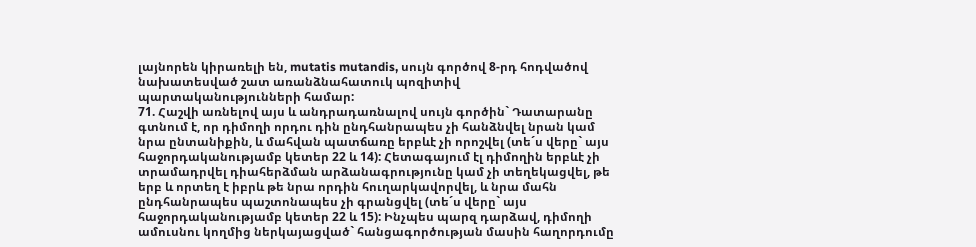լայնորեն կիրառելի են, mutatis mutandis, սույն գործով 8-րդ հոդվածով նախատեսված շատ առանձնահատուկ պոզիտիվ պարտականությունների համար:
71. Հաշվի առնելով այս և անդրադառնալով սույն գործին` Դատարանը գտնում է, որ դիմողի որդու դին ընդհանրապես չի հանձնվել նրան կամ նրա ընտանիքին, և մահվան պատճառը երբևէ չի որոշվել (տե´ս վերը` այս հաջորդականությամբ կետեր 22 և 14): Հետագայում էլ դիմողին երբևէ չի տրամադրվել դիահերձման արձանագրությունը կամ չի տեղեկացվել, թե երբ և որտեղ է իբրև թե նրա որդին հուղարկավորվել, և նրա մահն ընդհանրապես պաշտոնապես չի գրանցվել (տե´ս վերը` այս հաջորդականությամբ կետեր 22 և 15): Ինչպես պարզ դարձավ, դիմողի ամուսնու կողմից ներկայացված` հանցագործության մասին հաղորդումը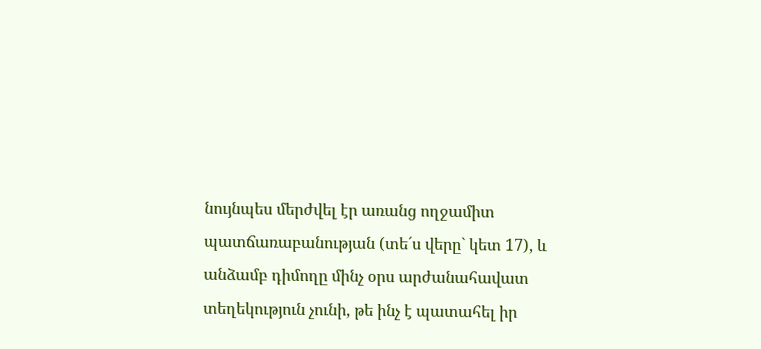նույնպես մերժվել էր առանց ողջամիտ պատճառաբանության (տե´ս վերը` կետ 17), և անձամբ դիմողը մինչ օրս արժանահավատ տեղեկություն չունի, թե ինչ է պատահել իր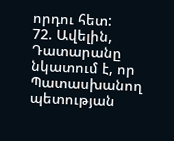որդու հետ:
72. Ավելին, Դատարանը նկատում է, որ Պատասխանող պետության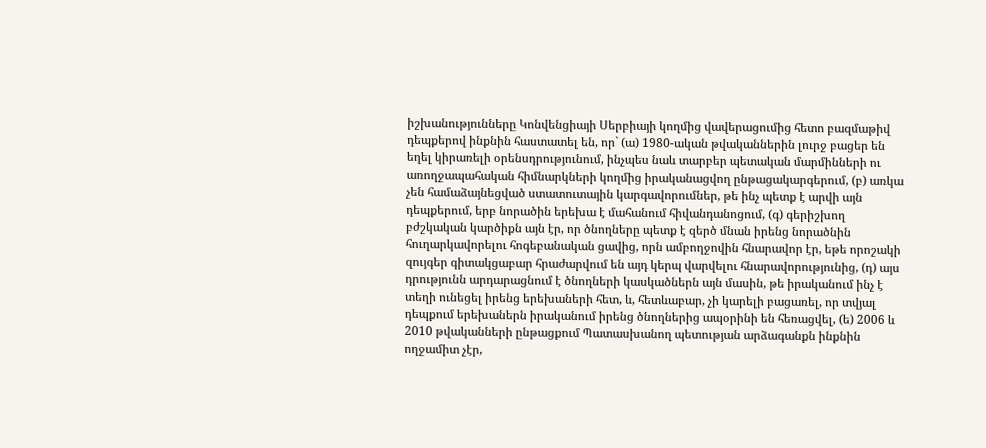իշխանությունները Կոնվենցիայի Սերբիայի կողմից վավերացումից հետո բազմաթիվ դեպքերով ինքնին հաստատել են, որ` (ա) 1980-ական թվականներին լուրջ բացեր են եղել կիրառելի օրենսդրությունում, ինչպես նաև տարբեր պետական մարմինների ու առողջապահական հիմնարկների կողմից իրականացվող ընթացակարգերում, (բ) առկա չեն համաձայնեցված ստատուտային կարգավորումներ, թե ինչ պետք է արվի այն դեպքերում, երբ նորածին երեխա է մահանում հիվանդանոցում, (գ) գերիշխող բժշկական կարծիքն այն էր, որ ծնողները պետք է զերծ մնան իրենց նորածնին հուղարկավորելու հոգեբանական ցավից, որն ամբողջովին հնարավոր էր, եթե որոշակի զույգեր գիտակցաբար հրաժարվում են այդ կերպ վարվելու հնարավորությունից, (դ) այս դրությունն արդարացնում է ծնողների կասկածներն այն մասին, թե իրականում ինչ է տեղի ունեցել իրենց երեխաների հետ, և, հետևաբար, չի կարելի բացառել, որ տվյալ դեպքում երեխաներն իրականում իրենց ծնողներից ապօրինի են հեռացվել, (ե) 2006 և 2010 թվականների ընթացքում Պատասխանող պետության արձագանքն ինքնին ողջամիտ չէր,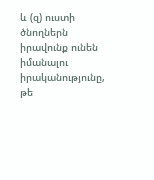և (զ) ուստի ծնողներն իրավունք ունեն իմանալու իրականությունը, թե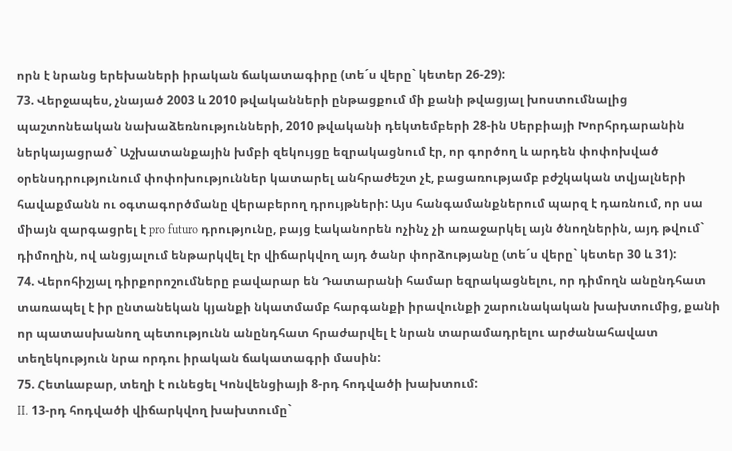որն է նրանց երեխաների իրական ճակատագիրը (տե´ս վերը` կետեր 26-29):
73. Վերջապես, չնայած 2003 և 2010 թվականների ընթացքում մի քանի թվացյալ խոստումնալից պաշտոնեական նախաձեռնությունների, 2010 թվականի դեկտեմբերի 28-ին Սերբիայի Խորհրդարանին ներկայացրած` Աշխատանքային խմբի զեկույցը եզրակացնում էր, որ գործող և արդեն փոփոխված օրենսդրությունում փոփոխություններ կատարել անհրաժեշտ չէ, բացառությամբ բժշկական տվյալների հավաքմանն ու օգտագործմանը վերաբերող դրույթների: Այս հանգամանքներում պարզ է դառնում, որ սա միայն զարգացրել է pro futuro դրությունը, բայց էականորեն ոչինչ չի առաջարկել այն ծնողներին, այդ թվում` դիմողին, ով անցյալում ենթարկվել էր վիճարկվող այդ ծանր փորձությանը (տե´ս վերը` կետեր 30 և 31):
74. Վերոհիշյալ դիրքորոշումները բավարար են Դատարանի համար եզրակացնելու, որ դիմողն անընդհատ տառապել է իր ընտանեկան կյանքի նկատմամբ հարգանքի իրավունքի շարունակական խախտումից, քանի որ պատասխանող պետությունն անընդհատ հրաժարվել է նրան տարամադրելու արժանահավատ տեղեկություն նրա որդու իրական ճակատագրի մասին:
75. Հետևաբար, տեղի է ունեցել Կոնվենցիայի 8-րդ հոդվածի խախտում:
II. 13-րդ հոդվածի վիճարկվող խախտումը`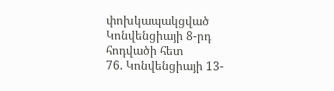փոխկապակցված Կոնվենցիայի 8-րդ հոդվածի հետ
76. Կոնվենցիայի 13-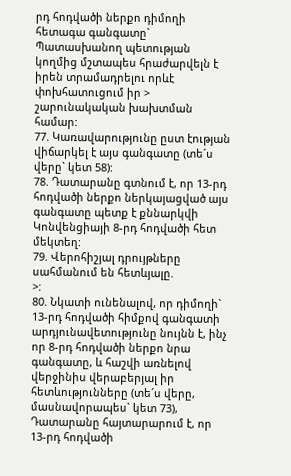րդ հոդվածի ներքո դիմողի հետագա գանգատը` Պատասխանող պետության կողմից մշտապես հրաժարվելն է իրեն տրամադրելու որևէ փոխհատուցում իր > շարունակական խախտման համար:
77. Կառավարությունը ըստ էության վիճարկել է այս գանգատը (տե´ս վերը` կետ 58):
78. Դատարանը գտնում է, որ 13-րդ հոդվածի ներքո ներկայացված այս գանգատը պետք է քննարկվի Կոնվենցիայի 8-րդ հոդվածի հետ մեկտեղ:
79. Վերոհիշյալ դրույթները սահմանում են հետևյալը.
>:
80. Նկատի ունենալով, որ դիմողի` 13-րդ հոդվածի հիմքով գանգատի արդյունավետությունը նույնն է, ինչ որ 8-րդ հոդվածի ներքո նրա գանգատը, և հաշվի առնելով վերջինիս վերաբերյալ իր հետևությունները (տե´ս վերը, մասնավորապես` կետ 73), Դատարանը հայտարարում է, որ 13-րդ հոդվածի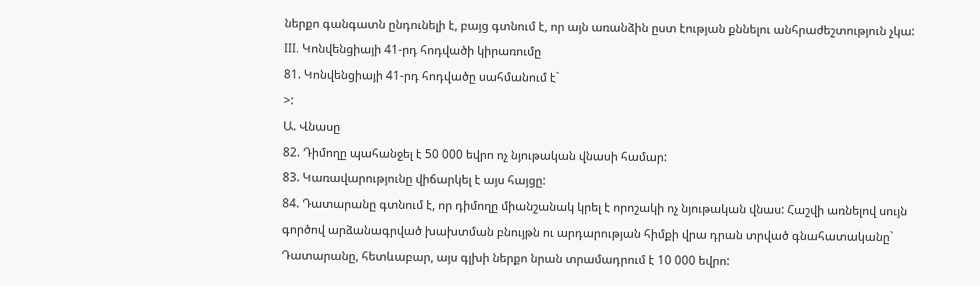ներքո գանգատն ընդունելի է, բայց գտնում է, որ այն առանձին ըստ էության քննելու անհրաժեշտություն չկա:
III. Կոնվենցիայի 41-րդ հոդվածի կիրառումը
81. Կոնվենցիայի 41-րդ հոդվածը սահմանում է`
>:
Ա. Վնասը
82. Դիմողը պահանջել է 50 000 եվրո ոչ նյութական վնասի համար:
83. Կառավարությունը վիճարկել է այս հայցը:
84. Դատարանը գտնում է, որ դիմողը միանշանակ կրել է որոշակի ոչ նյութական վնաս: Հաշվի առնելով սույն գործով արձանագրված խախտման բնույթն ու արդարության հիմքի վրա դրան տրված գնահատականը` Դատարանը, հետևաբար, այս գլխի ներքո նրան տրամադրում է 10 000 եվրո: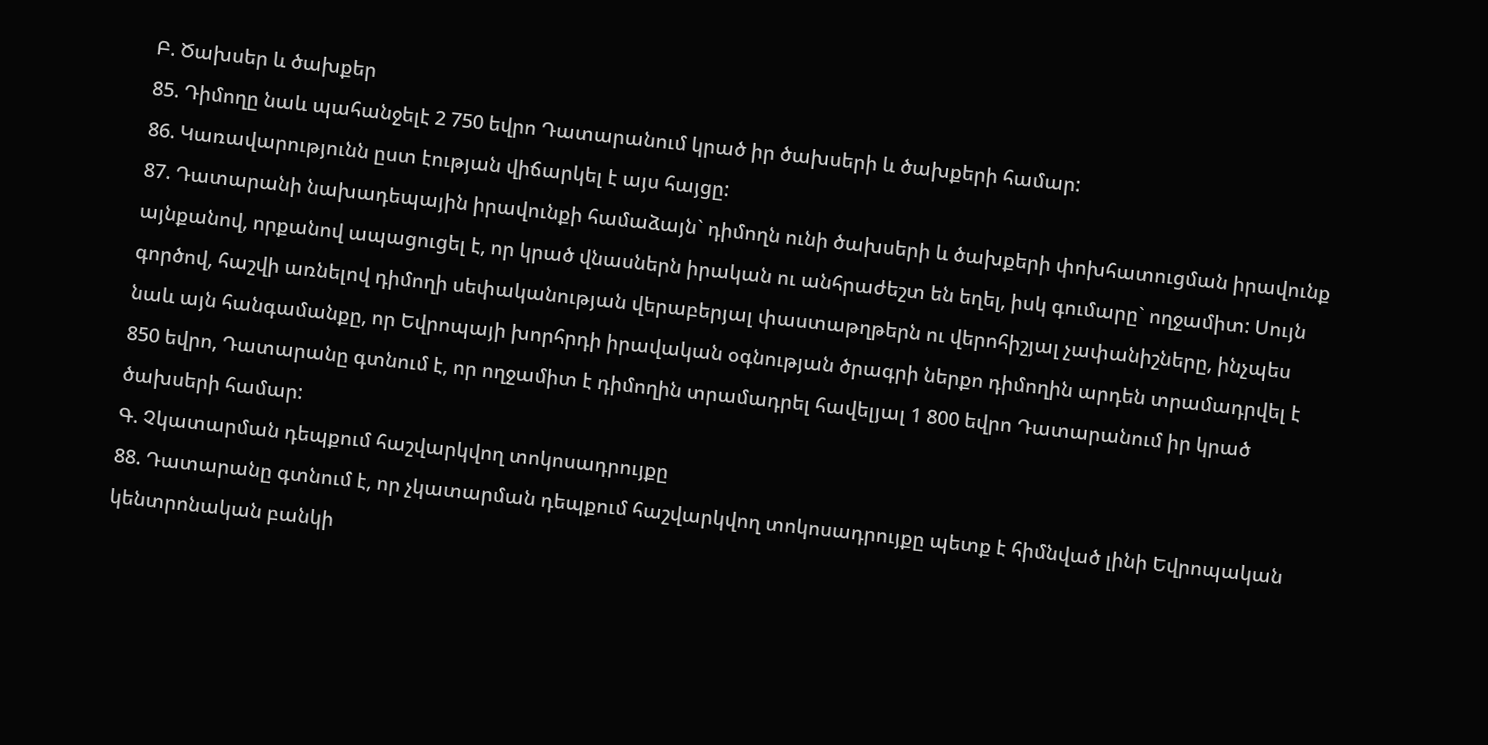Բ. Ծախսեր և ծախքեր
85. Դիմողը նաև պահանջելէ 2 750 եվրո Դատարանում կրած իր ծախսերի և ծախքերի համար:
86. Կառավարությունն ըստ էության վիճարկել է այս հայցը:
87. Դատարանի նախադեպային իրավունքի համաձայն` դիմողն ունի ծախսերի և ծախքերի փոխհատուցման իրավունք այնքանով, որքանով ապացուցել է, որ կրած վնասներն իրական ու անհրաժեշտ են եղել, իսկ գումարը` ողջամիտ: Սույն գործով, հաշվի առնելով դիմողի սեփականության վերաբերյալ փաստաթղթերն ու վերոհիշյալ չափանիշները, ինչպես նաև այն հանգամանքը, որ Եվրոպայի խորհրդի իրավական օգնության ծրագրի ներքո դիմողին արդեն տրամադրվել է 850 եվրո, Դատարանը գտնում է, որ ողջամիտ է դիմողին տրամադրել հավելյալ 1 800 եվրո Դատարանում իր կրած ծախսերի համար:
Գ. Չկատարման դեպքում հաշվարկվող տոկոսադրույքը
88. Դատարանը գտնում է, որ չկատարման դեպքում հաշվարկվող տոկոսադրույքը պետք է հիմնված լինի Եվրոպական կենտրոնական բանկի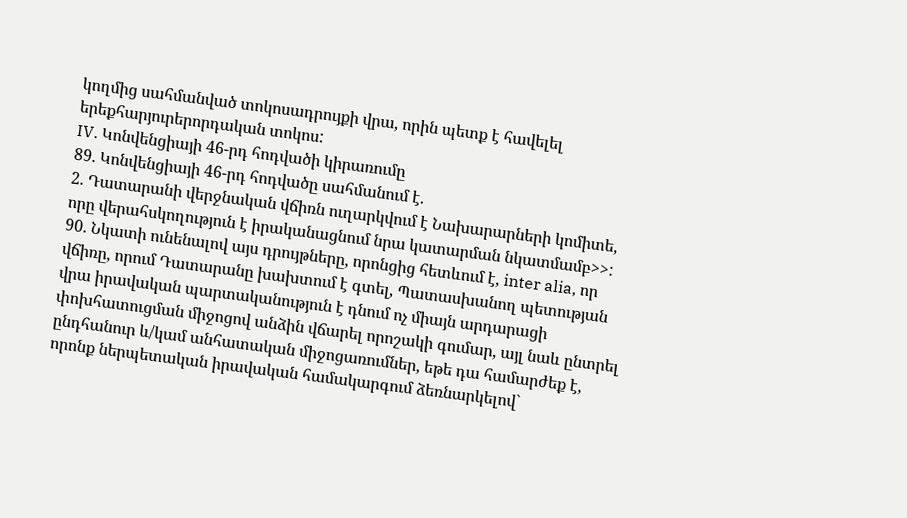կողմից սահմանված տոկոսադրույքի վրա, որին պետք է հավելել երեքհարյուրերորդական տոկոս:
IV. Կոնվենցիայի 46-րդ հոդվածի կիրառումը
89. Կոնվենցիայի 46-րդ հոդվածը սահմանում է.
2. Դատարանի վերջնական վճիռն ուղարկվում է Նախարարների կոմիտե, որը վերահսկողություն է իրականացնում նրա կատարման նկատմամբ>>:
90. Նկատի ունենալով այս դրույթները, որոնցից հետևում է, inter alia, որ վճիռը, որում Դատարանը խախտում է գտել, Պատասխանող պետության վրա իրավական պարտականություն է դնում ոչ միայն արդարացի փոխհատուցման միջոցով անձին վճարել որոշակի գումար, այլ նաև ընտրել ընդհանուր և/կամ անհատական միջոցառումներ, եթե դա համարժեք է, որոնք ներպետական իրավական համակարգում ձեռնարկելով`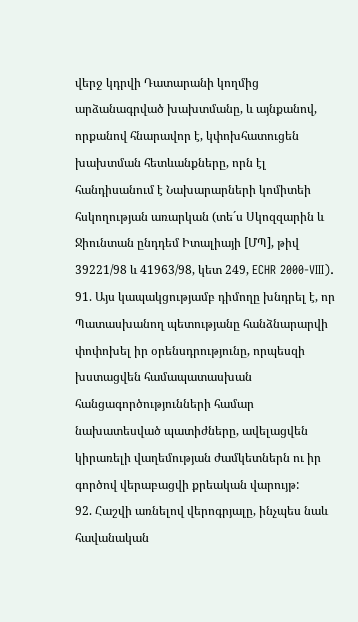վերջ կդրվի Դատարանի կողմից արձանագրված խախտմանը, և այնքանով, որքանով հնարավոր է, կփոխհատուցեն խախտման հետևանքները, որն էլ հանդիսանում է Նախարարների կոմիտեի հսկողության առարկան (տե´ս Սկոզզարին և Ջիունտան ընդդեմ Իտալիայի [ՄՊ], թիվ 39221/98 և 41963/98, կետ 249, ECHR 2000-VIII).
91. Այս կապակցությամբ դիմողը խնդրել է, որ Պատասխանող պետությանը հանձնարարվի փոփոխել իր օրենսդրությունը, որպեսզի խստացվեն համապատասխան հանցագործությունների համար նախատեսված պատիժները, ավելացվեն կիրառելի վաղեմության ժամկետներն ու իր գործով վերաբացվի քրեական վարույթ:
92. Հաշվի առնելով վերոգրյալը, ինչպես նաև հավանական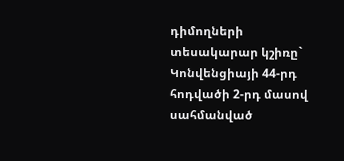դիմողների տեսակարար կշիռը` Կոնվենցիայի 44-րդ հոդվածի 2-րդ մասով սահմանված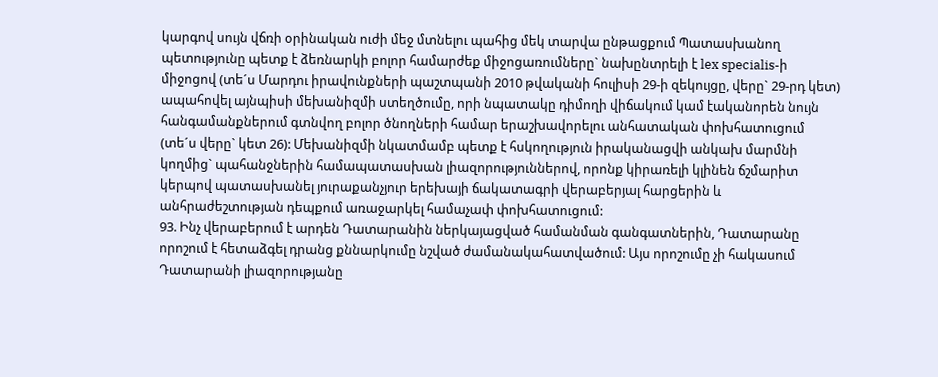կարգով սույն վճռի օրինական ուժի մեջ մտնելու պահից մեկ տարվա ընթացքում Պատասխանող պետությունը պետք է ձեռնարկի բոլոր համարժեք միջոցառումները` նախընտրելի է lex specialis-ի միջոցով (տե´ս Մարդու իրավունքների պաշտպանի 2010 թվականի հուլիսի 29-ի զեկույցը, վերը` 29-րդ կետ) ապահովել այնպիսի մեխանիզմի ստեղծումը, որի նպատակը դիմողի վիճակում կամ էականորեն նույն հանգամանքներում գտնվող բոլոր ծնողների համար երաշխավորելու անհատական փոխհատուցում (տե´ս վերը` կետ 26): Մեխանիզմի նկատմամբ պետք է հսկողություն իրականացվի անկախ մարմնի կողմից` պահանջներին համապատասխան լիազորություններով, որոնք կիրառելի կլինեն ճշմարիտ կերպով պատասխանել յուրաքանչյուր երեխայի ճակատագրի վերաբերյալ հարցերին և անհրաժեշտության դեպքում առաջարկել համաչափ փոխհատուցում:
93. Ինչ վերաբերում է արդեն Դատարանին ներկայացված համանման գանգատներին, Դատարանը որոշում է հետաձգել դրանց քննարկումը նշված ժամանակահատվածում: Այս որոշումը չի հակասում Դատարանի լիազորությանը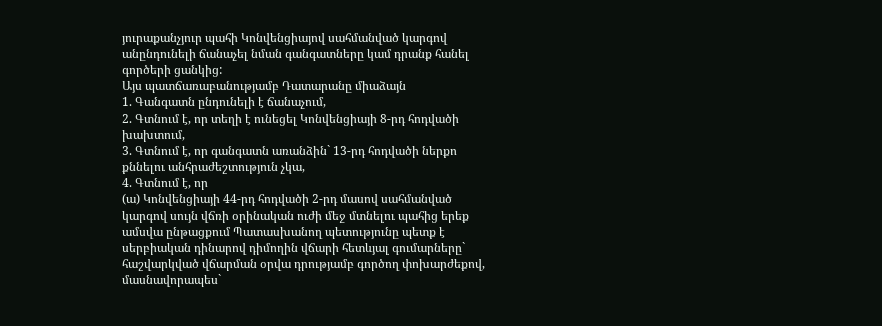յուրաքանչյուր պահի Կոնվենցիայով սահմանված կարգով անընդունելի ճանաչել նման գանգատները կամ դրանք հանել գործերի ցանկից:
Այս պատճառաբանությամբ Դատարանը միաձայն
1. Գանգատն ընդունելի է ճանաչում,
2. Գտնում է, որ տեղի է ունեցել Կոնվենցիայի 8-րդ հոդվածի խախտում,
3. Գտնում է, որ գանգատն առանձին` 13-րդ հոդվածի ներքո քննելու անհրաժեշտություն չկա,
4. Գտնում է, որ
(ա) Կոնվենցիայի 44-րդ հոդվածի 2-րդ մասով սահմանված կարգով սույն վճռի օրինական ուժի մեջ մտնելու պահից երեք ամսվա ընթացքում Պատասխանող պետությունը պետք է սերբիական դինարով դիմողին վճարի հետևյալ գումարները` հաշվարկված վճարման օրվա դրությամբ գործող փոխարժեքով, մասնավորապես`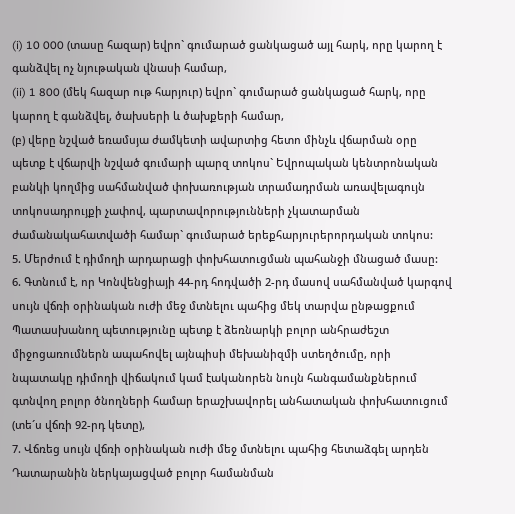(i) 10 000 (տասը հազար) եվրո` գումարած ցանկացած այլ հարկ, որը կարող է գանձվել ոչ նյութական վնասի համար,
(ii) 1 800 (մեկ հազար ութ հարյուր) եվրո` գումարած ցանկացած հարկ, որը կարող է գանձվել, ծախսերի և ծախքերի համար,
(բ) վերը նշված եռամսյա ժամկետի ավարտից հետո մինչև վճարման օրը պետք է վճարվի նշված գումարի պարզ տոկոս` Եվրոպական կենտրոնական բանկի կողմից սահմանված փոխառության տրամադրման առավելագույն տոկոսադրույքի չափով, պարտավորությունների չկատարման ժամանակահատվածի համար` գումարած երեքհարյուրերորդական տոկոս:
5. Մերժում է դիմողի արդարացի փոխհատուցման պահանջի մնացած մասը:
6. Գտնում է, որ Կոնվենցիայի 44-րդ հոդվածի 2-րդ մասով սահմանված կարգով սույն վճռի օրինական ուժի մեջ մտնելու պահից մեկ տարվա ընթացքում Պատասխանող պետությունը պետք է ձեռնարկի բոլոր անհրաժեշտ միջոցառումներն ապահովել այնպիսի մեխանիզմի ստեղծումը, որի նպատակը դիմողի վիճակում կամ էականորեն նույն հանգամանքներում գտնվող բոլոր ծնողների համար երաշխավորել անհատական փոխհատուցում (տե´ս վճռի 92-րդ կետը),
7. Վճռեց սույն վճռի օրինական ուժի մեջ մտնելու պահից հետաձգել արդեն Դատարանին ներկայացված բոլոր համանման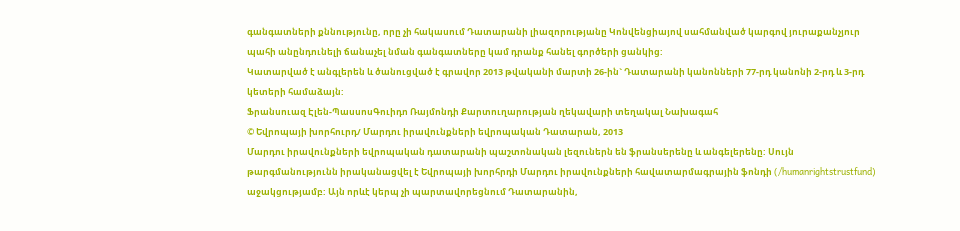գանգատների քննությունը, որը չի հակասում Դատարանի լիազորությանը Կոնվենցիայով սահմանված կարգով յուրաքանչյուր պահի անընդունելի ճանաչել նման գանգատները կամ դրանք հանել գործերի ցանկից:
Կատարված է անգլերեն և ծանուցված է գրավոր 2013 թվականի մարտի 26-ին` Դատարանի կանոնների 77-րդ կանոնի 2-րդ և 3-րդ կետերի համաձայն:
Ֆրանսուազ Էլեն-ՊասսոսԳուիդո Ռայմոնդի Քարտուղարության ղեկավարի տեղակալ Նախագահ
© Եվրոպայի խորհուրդ/ Մարդու իրավունքների եվրոպական Դատարան, 2013
Մարդու իրավունքների եվրոպական դատարանի պաշտոնական լեզուներն են ֆրանսերենը և անգելերենը: Սույն թարգմանությունն իրականացվել է Եվրոպայի խորհրդի Մարդու իրավունքների հավատարմագրային ֆոնդի (/humanrightstrustfund) աջակցությամբ: Այն որևէ կերպ չի պարտավորեցնում Դատարանին,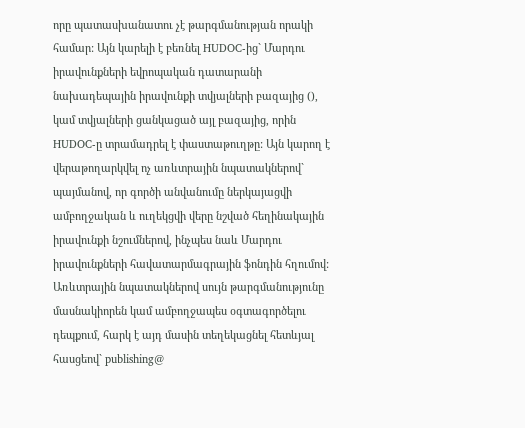որը պատասխանատու չէ թարգմանության որակի համար: Այն կարելի է բեռնել HUDOC-ից` Մարդու իրավունքների եվրոպական դատարանի նախադեպային իրավունքի տվյալների բազայից (), կամ տվյալների ցանկացած այլ բազայից, որին HUDOC-ը տրամադրել է փաստաթուղթը: Այն կարող է վերաթողարկվել ոչ առևտրային նպատակներով` պայմանով, որ գործի անվանումը ներկայացվի ամբողջական և ուղեկցվի վերը նշված հեղինակային իրավունքի նշումներով, ինչպես նաև Մարդու իրավունքների հավատարմագրային ֆոնդին հղումով: Առևտրային նպատակներով սույն թարգմանությունը մասնակիորեն կամ ամբողջապես օգտագործելու դեպքում, հարկ է այդ մասին տեղեկացնել հետևյալ հասցեով` publishing@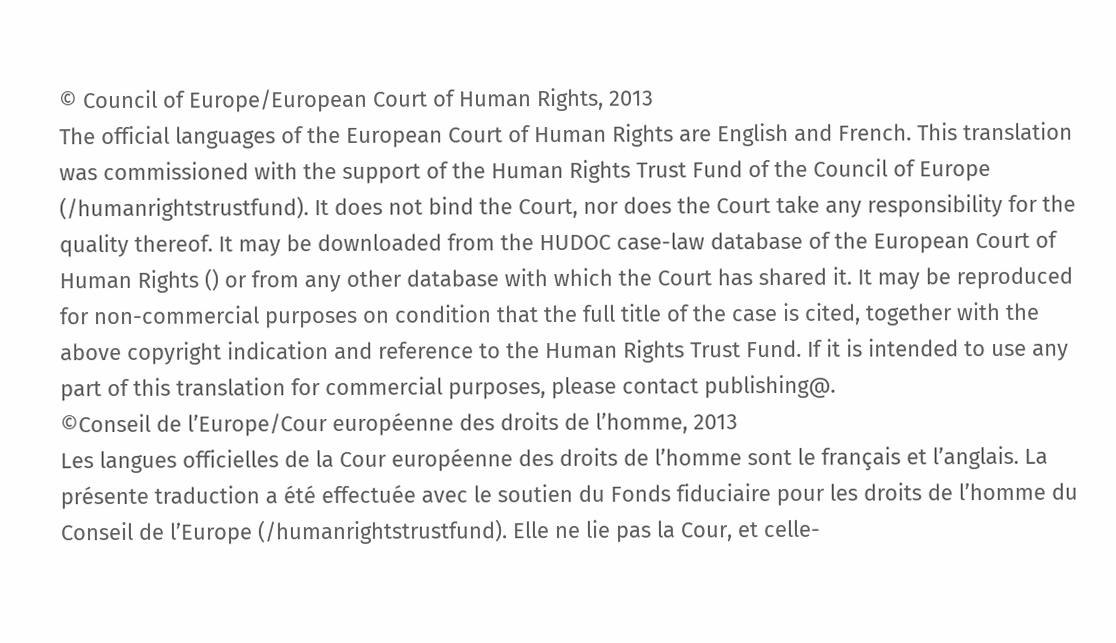© Council of Europe/European Court of Human Rights, 2013
The official languages of the European Court of Human Rights are English and French. This translation was commissioned with the support of the Human Rights Trust Fund of the Council of Europe (/humanrightstrustfund). It does not bind the Court, nor does the Court take any responsibility for the quality thereof. It may be downloaded from the HUDOC case-law database of the European Court of Human Rights () or from any other database with which the Court has shared it. It may be reproduced for non-commercial purposes on condition that the full title of the case is cited, together with the above copyright indication and reference to the Human Rights Trust Fund. If it is intended to use any part of this translation for commercial purposes, please contact publishing@.
©Conseil de l’Europe/Cour européenne des droits de l’homme, 2013
Les langues officielles de la Cour européenne des droits de l’homme sont le français et l’anglais. La présente traduction a été effectuée avec le soutien du Fonds fiduciaire pour les droits de l’homme du Conseil de l’Europe (/humanrightstrustfund). Elle ne lie pas la Cour, et celle-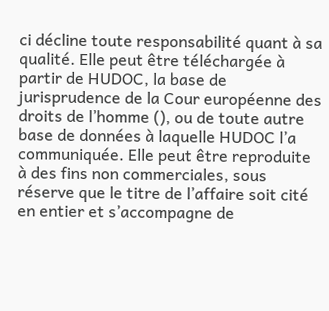ci décline toute responsabilité quant à sa qualité. Elle peut être téléchargée à partir de HUDOC, la base de jurisprudence de la Cour européenne des droits de l’homme (), ou de toute autre base de données à laquelle HUDOC l’a communiquée. Elle peut être reproduite à des fins non commerciales, sous réserve que le titre de l’affaire soit cité en entier et s’accompagne de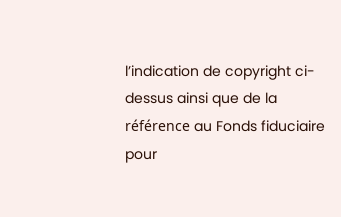l’indication de copyright ci-dessus ainsi que de la référence au Fonds fiduciaire pour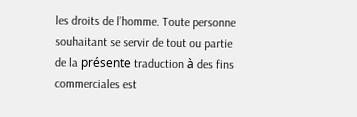les droits de l’homme. Toute personne souhaitant se servir de tout ou partie de la présente traduction à des fins commerciales est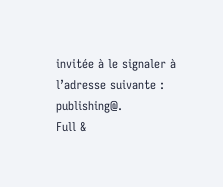invitée à le signaler à l’adresse suivante : publishing@.
Full &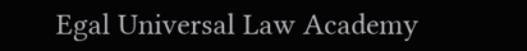Egal Universal Law Academy